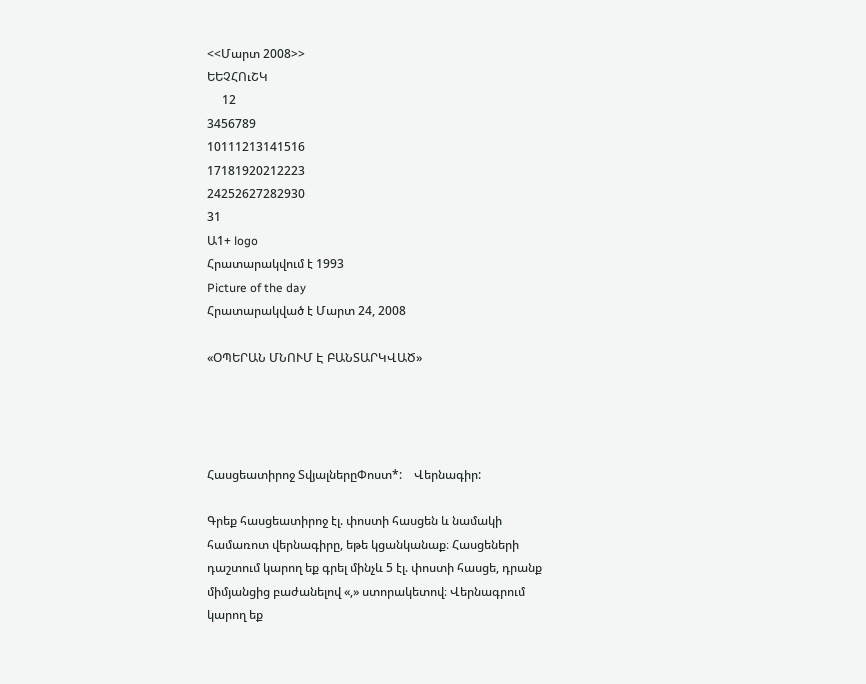<<Մարտ 2008>>
ԵԵՉՀՈւՇԿ
     12
3456789
10111213141516
17181920212223
24252627282930
31
Ա1+ logo
Հրատարակվում է 1993
Picture of the day
Հրատարակված է Մարտ 24, 2008

«ՕՊԵՐԱՆ ՄՆՈՒՄ Է ԲԱՆՏԱՐԿՎԱԾ»




Հասցեատիրոջ ՏվյալներըՓոստ*:    Վերնագիր:

Գրեք հասցեատիրոջ էլ. փոստի հասցեն և նամակի համառոտ վերնագիրը, եթե կցանկանաք։ Հասցեների դաշտում կարող եք գրել մինչև 5 էլ. փոստի հասցե, դրանք միմյանցից բաժանելով «,» ստորակետով։ Վերնագրում կարող եք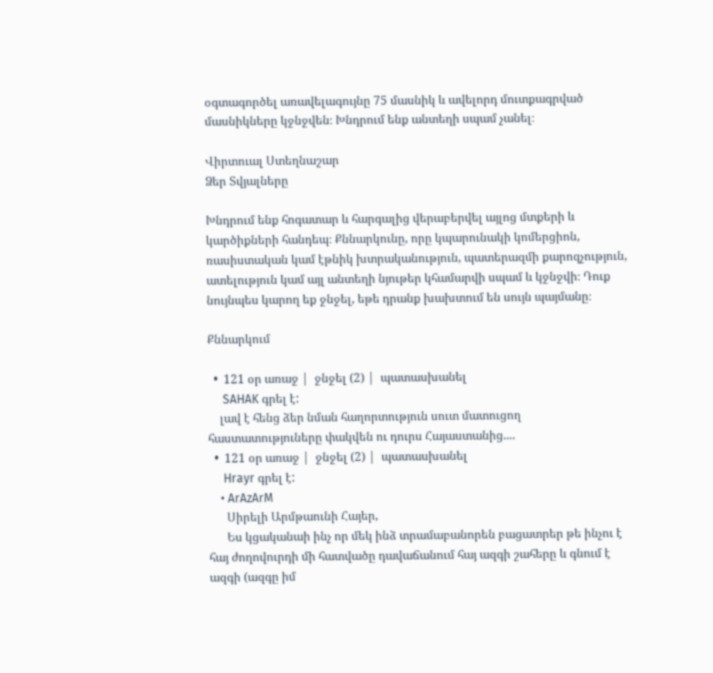օգտագործել առավելագույնը 75 մասնիկ և ավելորդ մուտքագրված մասնիկները կջնջվեն։ Խնդրում ենք անտեղի սպամ չանել։

Վիրտուալ Ստեղնաշար
Ձեր Տվյալները

Խնդրում ենք հոգատար և հարգալից վերաբերվել այլոց մտքերի և կարծիքների հանդեպ։ Քննարկունը, որը կպարունակի կոմերցիոն, ռասիստական կամ էթնիկ խտրականություն, պատերազմի քարոզչություն, ատելություն կամ այլ անտեղի նյութեր կհամարվի սպամ և կջնջվի։ Դուք նույնպես կարող եք ջնջել, եթե դրանք խախտում են սույն պայմանը։

Քննարկում

  •  121 օր առաջ |  ջնջել (2) |  պատասխանել
     SAHAK գրել է:
    լավ է հենց ձեր նման հաղորտություն սուտ մատուցող հաստատություները փակվեն ու դուրս Հայաստանից....
  •  121 օր առաջ |  ջնջել (2) |  պատասխանել
     Hrayr գրել է:
    • ArAzArM
      Սիրելի Արմթաունի Հայեր,
      Ես կցականաի ինչ որ մեկ ինձ տրամաբանորեն բացատրեր թե ինչու է հայ ժողովուրդի մի հատվածը դավաճանում հայ ազգի շահերը և գնում է ազգի (ազգը իմ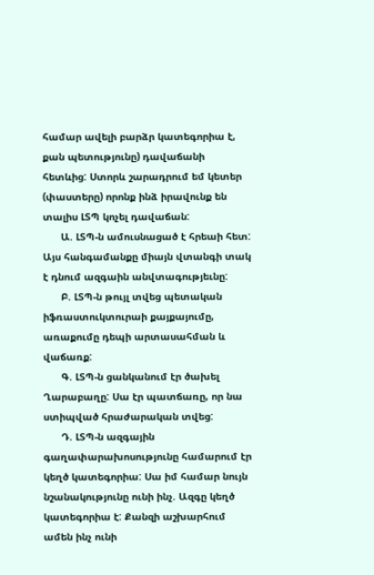համար ավելի բարձր կատեգորիա է, քան պետությունը) դավաճանի հետևից: Ստորև շարադրում եմ կետեր (փաստերը) որոնք ինձ իրավունք են տալիս ԼՏՊ կոչել դավաճան:
      Ա. ԼՏՊ-ն ամուսնացած է հրեաի հետ: Այս հանգամանքը միայն վտանգի տակ է դնում ազգաին անվտագությեւնը:
      Բ. ԼՏՊ-ն թույլ տվեց պետական իֆռաստուկտուրաի քայքայումը, առաքումը դեպի արտասահման և վաճառք:
      Գ. ԼՏՊ-ն ցանկանում էր ծախել Ղարաբաղը: Սա էր պատճառը, որ նա ստիպված հրաժարական տվեց:
      Դ. ԼՏՊ-ն ազգային գաղափարախոսությունը համարում էր կեղծ կատեգորիա: Սա իմ համար նույն նշանակությունը ունի ինչ. Ազգը կեղծ կատեգորիա է: Քանզի աշխարհում ամեն ինչ ունի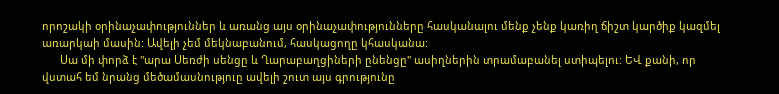որոշակի օրինաչափություններ և առանց այս օրինաչափությունները հասկանալու մենք չենք կառիղ ճիշտ կարծիք կազմել առարկաի մասին: Ավելի չեմ մեկնաբանում, հասկացողը կհասկանա:
      Սա մի փորձ է "արա Սեռժի սենցը և Ղարաբաղցիների ընենցը" ասիղներին տրամաբանել ստիպելու: ԵՎ քանի, որ վստահ եմ նրանց մեծամասնություը ավելի շուտ այս գրությունը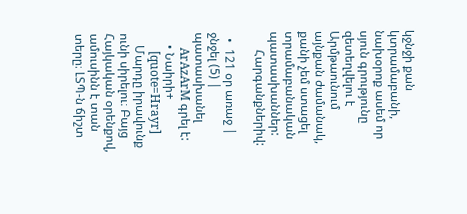կջնջի քան կտրամաբանի, նախօրոք ասեմ որ սյուն գրությունը զետեղվելու է Արմթաունում այնքան ժամանակ, քանի չեմ ստացել տրամաբանական պատասխաններ:
      Հարգանքներիվ:

  •  121 օր առաջ |  ջնջել (5) |  պատասխանել
     ArAzArM գրել է:
    • Նաիրի+
      [quote=Hrayr]
    Մարդը իրավունք ունի սիրելու։ Բայց Հայկական օրենքով, ամուսինն է տան տերը։ ԼՏՊ-ն ճիշտ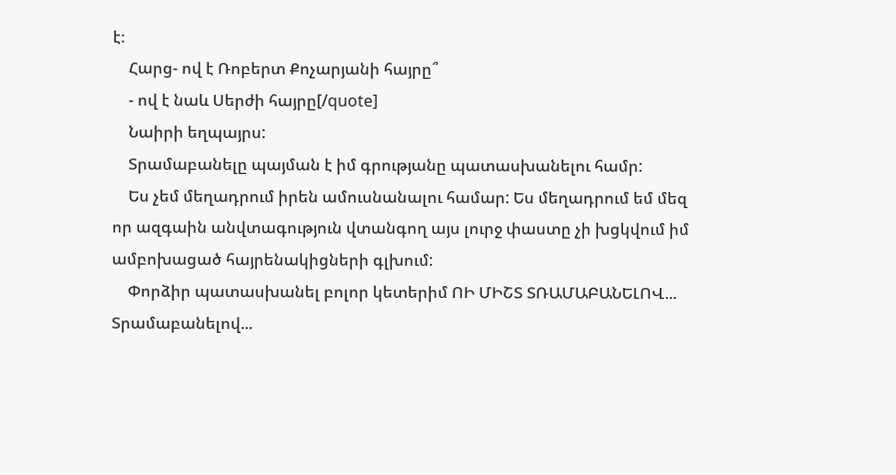է։
    Հարց- ով է Ռոբերտ Քոչարյանի հայրը՞
    - ով է նաև Սերժի հայրը[/quote]
    Նաիրի եղպայրս:
    Տրամաբանելը պայման է իմ գրությանը պատասխանելու համր:
    Ես չեմ մեղադրում իրեն ամուսնանալու համար: Ես մեղադրում եմ մեզ որ ազգաին անվտագություն վտանգող այս լուրջ փաստը չի խցկվում իմ ամբոխացած հայրենակիցների գլխում:
    Փորձիր պատասխանել բոլոր կետերիմ ՈԻ ՄԻՇՏ ՏՌԱՄԱԲԱՆԵԼՈՎ... Տրամաբանելով...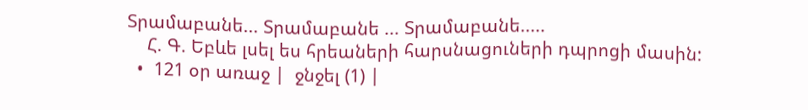Տրամաբանե... Տրամաբանե ... Տրամաբանե.....
    Հ. Գ. Եբևե լսել ես հրեաների հարսնացուների դպրոցի մասին:
  •  121 օր առաջ |  ջնջել (1) |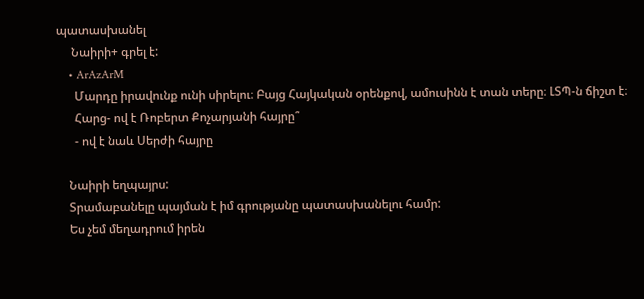պատասխանել
     Նաիրի+ գրել է:
    • ArAzArM
      Մարդը իրավունք ունի սիրելու։ Բայց Հայկական օրենքով, ամուսինն է տան տերը։ ԼՏՊ-ն ճիշտ է։
      Հարց- ով է Ռոբերտ Քոչարյանի հայրը՞
      - ով է նաև Սերժի հայրը

    Նաիրի եղպայրս:
    Տրամաբանելը պայման է իմ գրությանը պատասխանելու համր:
    Ես չեմ մեղադրում իրեն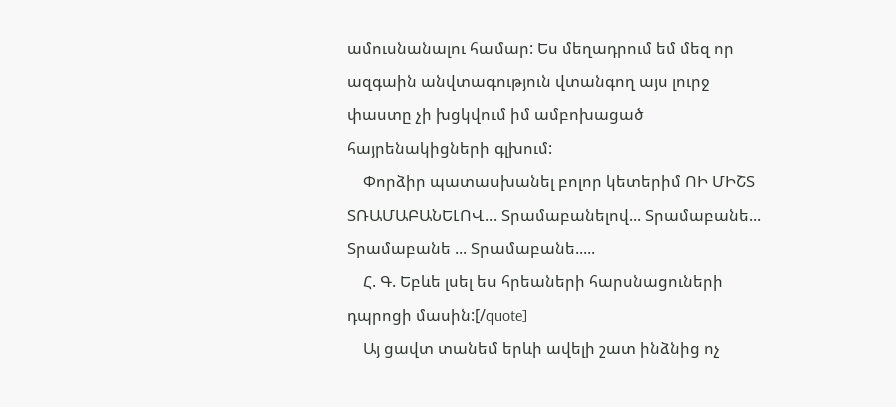ամուսնանալու համար: Ես մեղադրում եմ մեզ որ ազգաին անվտագություն վտանգող այս լուրջ փաստը չի խցկվում իմ ամբոխացած հայրենակիցների գլխում:
    Փորձիր պատասխանել բոլոր կետերիմ ՈԻ ՄԻՇՏ ՏՌԱՄԱԲԱՆԵԼՈՎ... Տրամաբանելով... Տրամաբանե... Տրամաբանե ... Տրամաբանե.....
    Հ. Գ. Եբևե լսել ես հրեաների հարսնացուների դպրոցի մասին:[/quote]
    Այ ցավտ տանեմ երևի ավելի շատ ինձնից ոչ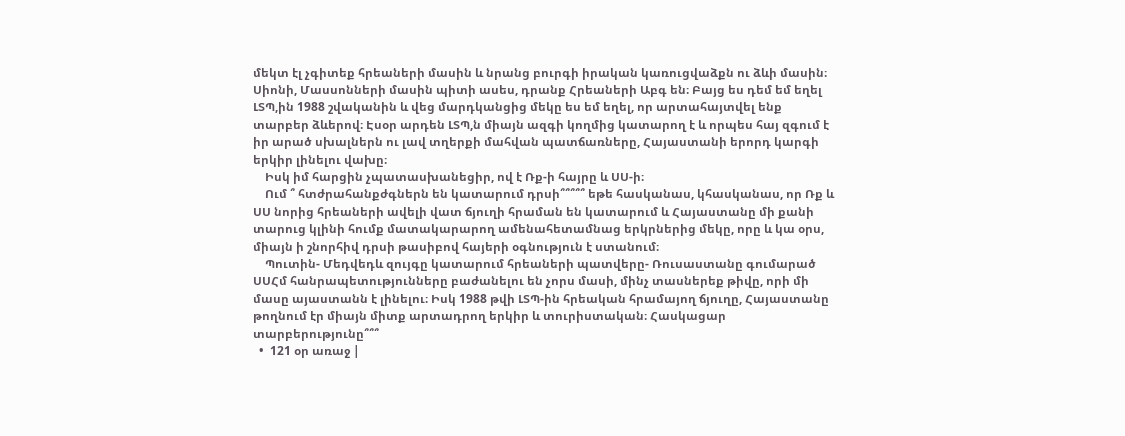մեկտ էլ չգիտեք հրեաների մասին և նրանց բուրգի իրական կառուցվաձքն ու ձևի մասին։ Սիոնի, Մասսոնների մասին պիտի ասես, դրանք Հրեաների Աբգ են։ Բայց ես դեմ եմ եղել ԼՏՊ,ին 1988 շվականին և վեց մարդկանցից մեկը ես եմ եղել, որ արտահայտվել ենք տարբեր ձևերով։ Էսօր արդեն ԼՏՊ,ն միայն ազգի կողմից կատարող է և որպես հայ զգում է իր արած սխալներն ու լավ տղերքի մահվան պատճառները, Հայաստանի երորդ կարգի երկիր լինելու վախը։
    Իսկ իմ հարցին չպատասխանեցիր, ով է Ռք-ի հայրը և ՍՍ-ի։
    Ում ՞ հտժրահանքժգներն են կատարում դրսի՞՞՞՞՞ եթե հասկանաս, կհասկանաս, որ Ռք և ՍՍ նորից հրեաների ավելի վատ ճյուղի հրաման են կատարում և Հայաստանը մի քանի տարուց կլինի հումք մատակարարող ամենահետամնաց երկրներից մեկը, որը և կա օրս, միայն ի շնորհիվ դրսի թասիբով հայերի օգնություն է ստանում։
    Պուտին- Մեդվեդև զույգը կատարում հրեաների պատվերը- Ռուսաստանը գումարած ՍՍՀմ հանրապետությունները բաժանելու են չորս մասի, մինչ տասներեք թիվը, որի մի մասը այաստանն է լինելու։ Իսկ 1988 թվի ԼՏՊ-ին հրեական հրամայող ճյուղը, Հայաստանը թողնում էր միայն միտք արտադրող երկիր և տուրիստական։ Հասկացար տարբերությունը՞՞՞
  •  121 օր առաջ |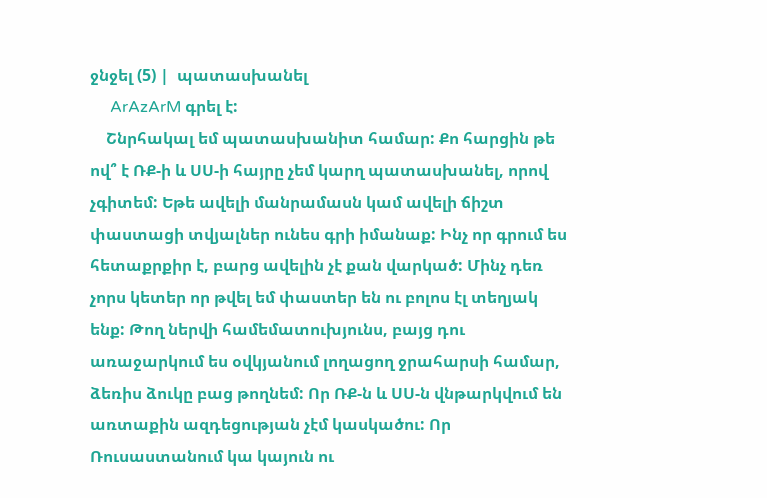ջնջել (5) |  պատասխանել
     ArAzArM գրել է:
    Շնրհակալ եմ պատասխանիտ համար: Քո հարցին թե ով՞ է ՌՔ-ի և ՍՍ-ի հայրը չեմ կարղ պատասխանել, որով չգիտեմ: Եթե ավելի մանրամասն կամ ավելի ճիշտ փաստացի տվյալներ ունես գրի իմանաք: Ինչ որ գրում ես հետաքրքիր է, բարց ավելին չէ քան վարկած: Մինչ դեռ չորս կետեր որ թվել եմ փաստեր են ու բոլոս էլ տեղյակ ենք: Թող ներվի համեմատուխյունս, բայց դու առաջարկում ես օվկյանում լողացող ջրահարսի համար, ձեռիս ձուկը բաց թողնեմ: Որ ՌՔ-ն և ՍՍ-ն վնթարկվում են առտաքին ազդեցության չէմ կասկածու: Որ Ռուսաստանում կա կայուն ու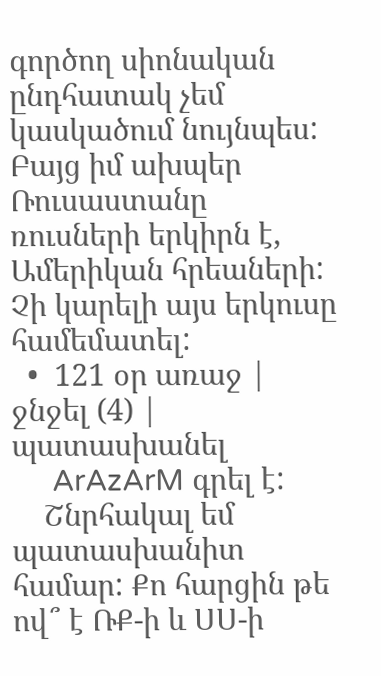գործող սիոնական ընդհատակ չեմ կասկածում նույնպես: Բայց իմ ախպեր Ռուսաստանը ռուսների երկիրն է, Ամերիկան հրեաների: Չի կարելի այս երկուսը համեմատել:
  •  121 օր առաջ |  ջնջել (4) |  պատասխանել
     ArAzArM գրել է:
    Շնրհակալ եմ պատասխանիտ համար: Քո հարցին թե ով՞ է ՌՔ-ի և ՍՍ-ի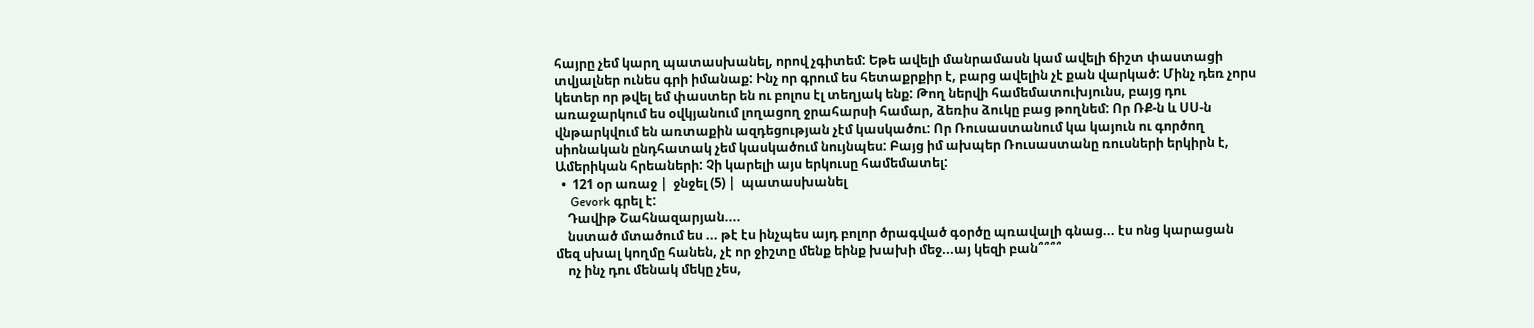հայրը չեմ կարղ պատասխանել, որով չգիտեմ: Եթե ավելի մանրամասն կամ ավելի ճիշտ փաստացի տվյալներ ունես գրի իմանաք: Ինչ որ գրում ես հետաքրքիր է, բարց ավելին չէ քան վարկած: Մինչ դեռ չորս կետեր որ թվել եմ փաստեր են ու բոլոս էլ տեղյակ ենք: Թող ներվի համեմատուխյունս, բայց դու առաջարկում ես օվկյանում լողացող ջրահարսի համար, ձեռիս ձուկը բաց թողնեմ: Որ ՌՔ-ն և ՍՍ-ն վնթարկվում են առտաքին ազդեցության չէմ կասկածու: Որ Ռուսաստանում կա կայուն ու գործող սիոնական ընդհատակ չեմ կասկածում նույնպես: Բայց իմ ախպեր Ռուսաստանը ռուսների երկիրն է, Ամերիկան հրեաների: Չի կարելի այս երկուսը համեմատել:
  •  121 օր առաջ |  ջնջել (5) |  պատասխանել
     Gevork գրել է:
    Դավիթ Շահնազարյան....
    նստած մտածում ես ... թէ էս ինչպես այդ բոլոր ծրագված գօրծը պռավալի գնաց... էս ոնց կարացան մեզ սխալ կողմը հանեն, չէ որ ջիշտը մենք եինք խախի մեջ...այ կեզի բան՞՞՞՞
    ոչ ինչ դու մենակ մեկը չես,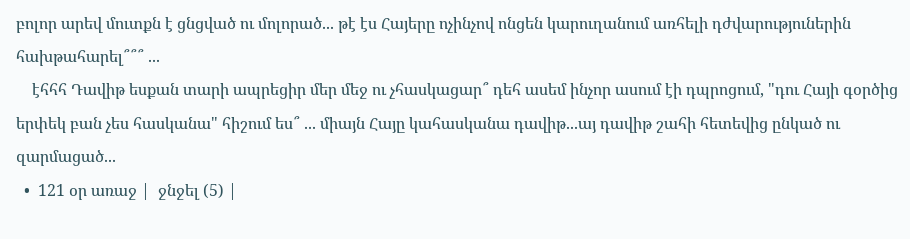բոլոր արեվ մուտքն է ցնցված ու մոլորած... թէ էս Հայերը ոչինչով ոնցեն կարուղանում առհելի դժվարություներին հախթահարել՞՞՞ ...
    էհհհ Դավիթ եսքան տարի ապրեցիր մեր մեջ ու չհասկացար՞ դեհ ասեմ ինչոր ասում էի դպրոցում, "դու Հայի գօրծից երփեկ բան չես հասկանա" հիշում ես՞ ... միայն Հայը կահասկանա դավիթ...այ դավիթ շահի հետեվից ընկած ու զարմացած...
  •  121 օր առաջ |  ջնջել (5) |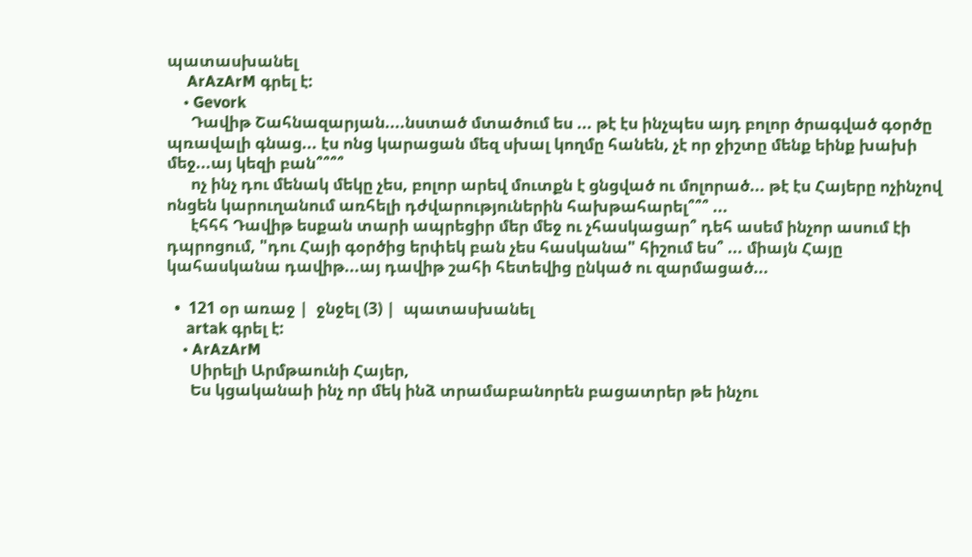պատասխանել
     ArAzArM գրել է:
    • Gevork
      Դավիթ Շահնազարյան....նստած մտածում ես ... թէ էս ինչպես այդ բոլոր ծրագված գօրծը պռավալի գնաց... էս ոնց կարացան մեզ սխալ կողմը հանեն, չէ որ ջիշտը մենք եինք խախի մեջ...այ կեզի բան՞՞՞՞
      ոչ ինչ դու մենակ մեկը չես, բոլոր արեվ մուտքն է ցնցված ու մոլորած... թէ էս Հայերը ոչինչով ոնցեն կարուղանում առհելի դժվարություներին հախթահարել՞՞՞ ...
      էհհհ Դավիթ եսքան տարի ապրեցիր մեր մեջ ու չհասկացար՞ դեհ ասեմ ինչոր ասում էի դպրոցում, "դու Հայի գօրծից երփեկ բան չես հասկանա" հիշում ես՞ ... միայն Հայը կահասկանա դավիթ...այ դավիթ շահի հետեվից ընկած ու զարմացած...

  •  121 օր առաջ |  ջնջել (3) |  պատասխանել
     artak գրել է:
    • ArAzArM
      Սիրելի Արմթաունի Հայեր,
      Ես կցականաի ինչ որ մեկ ինձ տրամաբանորեն բացատրեր թե ինչու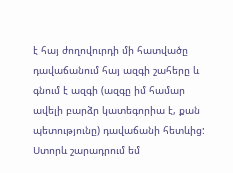է հայ ժողովուրդի մի հատվածը դավաճանում հայ ազգի շահերը և գնում է ազգի (ազգը իմ համար ավելի բարձր կատեգորիա է, քան պետությունը) դավաճանի հետևից: Ստորև շարադրում եմ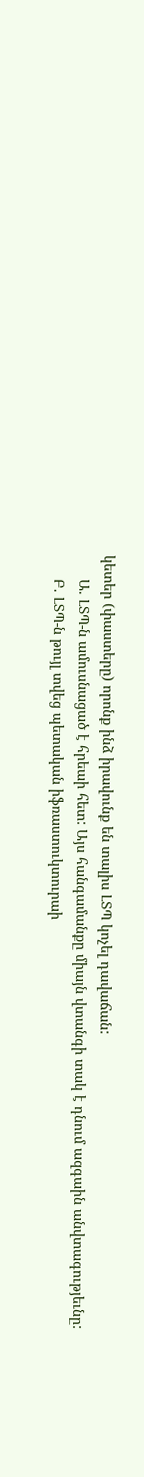կետեր (փաստերը) որոնք ինձ իրավունք են տալիս ԼՏՊ կոչել դավաճան:
      Ա. ԼՏՊ-ն ամուսնացած է հրեաի հետ: Այս հանգամանքը միայն վտանգի տակ է դնում ազգաին անվտագությեւնը:
      Բ. ԼՏՊ-ն թույլ տվեց պետական իֆռաստուկտուրաի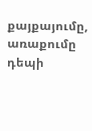քայքայումը, առաքումը դեպի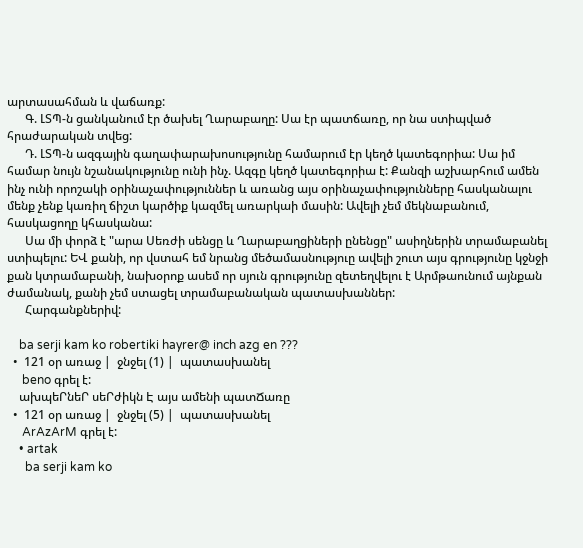արտասահման և վաճառք:
      Գ. ԼՏՊ-ն ցանկանում էր ծախել Ղարաբաղը: Սա էր պատճառը, որ նա ստիպված հրաժարական տվեց:
      Դ. ԼՏՊ-ն ազգային գաղափարախոսությունը համարում էր կեղծ կատեգորիա: Սա իմ համար նույն նշանակությունը ունի ինչ. Ազգը կեղծ կատեգորիա է: Քանզի աշխարհում ամեն ինչ ունի որոշակի օրինաչափություններ և առանց այս օրինաչափությունները հասկանալու մենք չենք կառիղ ճիշտ կարծիք կազմել առարկաի մասին: Ավելի չեմ մեկնաբանում, հասկացողը կհասկանա:
      Սա մի փորձ է "արա Սեռժի սենցը և Ղարաբաղցիների ընենցը" ասիղներին տրամաբանել ստիպելու: ԵՎ քանի, որ վստահ եմ նրանց մեծամասնություը ավելի շուտ այս գրությունը կջնջի քան կտրամաբանի, նախօրոք ասեմ որ սյուն գրությունը զետեղվելու է Արմթաունում այնքան ժամանակ, քանի չեմ ստացել տրամաբանական պատասխաններ:
      Հարգանքներիվ:

    ba serji kam ko robertiki hayrer@ inch azg en ???
  •  121 օր առաջ |  ջնջել (1) |  պատասխանել
     beno գրել է:
    ախպեՐնեՐ սեՐժիկն Է այս ամենի պատՃառը
  •  121 օր առաջ |  ջնջել (5) |  պատասխանել
     ArAzArM գրել է:
    • artak
      ba serji kam ko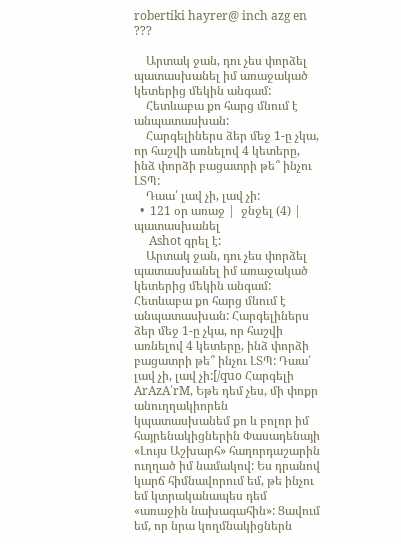robertiki hayrer@ inch azg en ???

    Արտակ ջան, դու չես փորձել պատասխանել իմ առաջակած կետերից մեկին անգամ:
    Հետևաբա քո հարց մնում է անպատասխան:
    Հարգելիներս ձեր մեջ 1-ը չկա, որ հաշվի առնելով 4 կետերը, ինձ փորձի բացատրի թե՞ ինչու ԼՏՊ:
    Դաա՛ լավ չի, լավ չի:
  •  121 օր առաջ |  ջնջել (4) |  պատասխանել
     Ashot գրել է:
    Արտակ ջան, դու չես փորձել պատասխանել իմ առաջակած կետերից մեկին անգամ: Հետևաբա քո հարց մնում է անպատասխան: Հարգելիներս ձեր մեջ 1-ը չկա, որ հաշվի առնելով 4 կետերը, ինձ փորձի բացատրի թե՞ ինչու ԼՏՊ: Դաա՛ լավ չի, լավ չի:[/quo Հարգելի ArAzA՛rM, Եթե դեմ չես, մի փոքր անուղղակիորեն կպատասխանեմ քո և բոլոր իմ հայրենակիցներին Փասադենայի «Լույս Աշխարհ» հաղորդաշարին ուղղած իմ նամակով: Ես դրանով կարճ հիմնավորում եմ, թե ինչու եմ կտրականապես դեմ «առաջին նախագահին»: Ցավում եմ, որ նրա կողմնակիցներն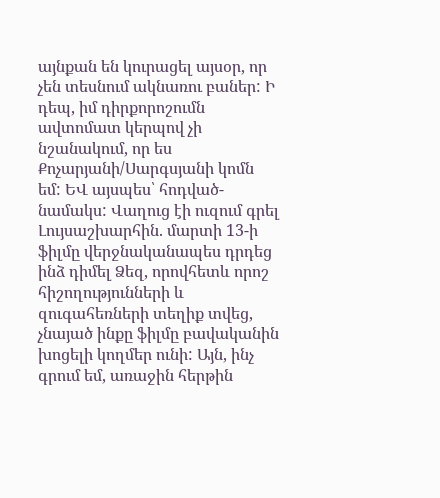այնքան են կուրացել այսօր, որ չեն տեսնում ակնառու բաներ: Ի դեպ, իմ դիրքորոշումն ավտոմատ կերպով չի նշանակում, որ ես Քոչարյանի/Սարգսյանի կոմն եմ: ԵՎ այսպես՝ հոդված-նամակս: Վաղուց էի ուզում գրել Լույսաշխարհին. մարտի 13-ի ֆիլմը վերջնականապես դրդեց ինձ դիմել Ձեզ, որովհետև որոշ հիշողությունների և զուգահեռների տեղիք տվեց, չնայած ինքը ֆիլմը բավականին խոցելի կողմեր ունի: Այն, ինչ գրում եմ, առաջին հերթին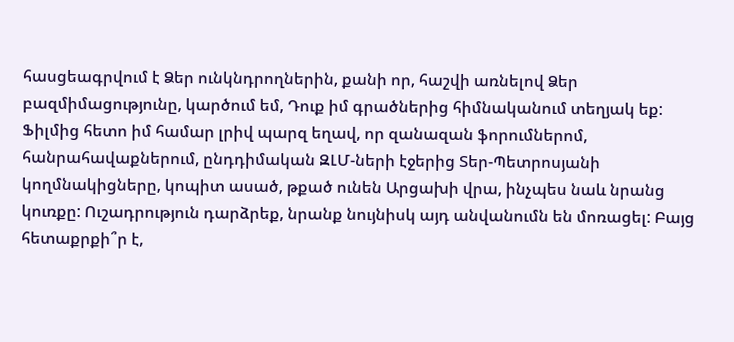հասցեագրվում է Ձեր ունկնդրողներին, քանի որ, հաշվի առնելով Ձեր բազմիմացությունը, կարծում եմ, Դուք իմ գրածներից հիմնականում տեղյակ եք: Ֆիլմից հետո իմ համար լրիվ պարզ եղավ, որ զանազան ֆորումներոմ, հանրահավաքներում, ընդդիմական ԶԼՄ-ների էջերից Տեր-Պետրոսյանի կողմնակիցները, կոպիտ ասած, թքած ունեն Արցախի վրա, ինչպես նաև նրանց կուռքը: Ուշադրություն դարձրեք, նրանք նույնիսկ այդ անվանումն են մոռացել: Բայց հետաքրքի՞ր է,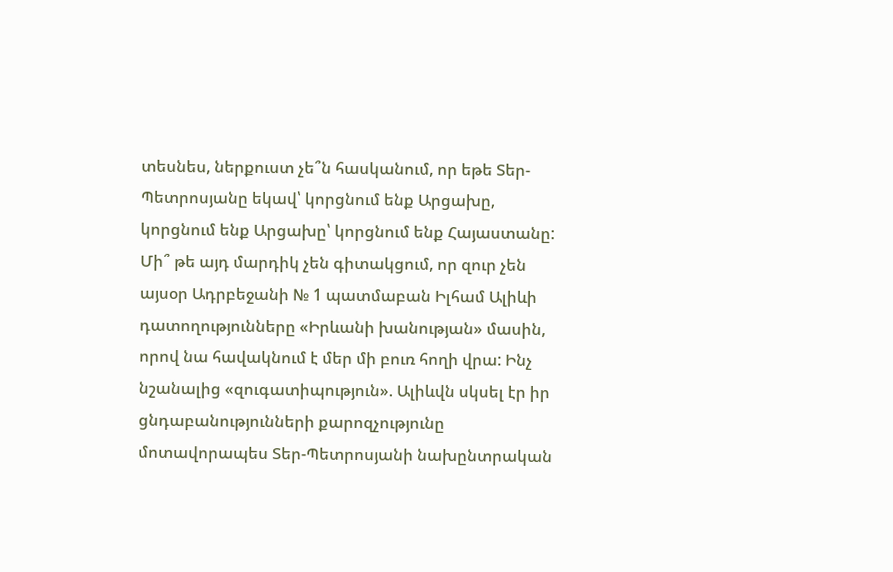տեսնես, ներքուստ չե՞ն հասկանում, որ եթե Տեր-Պետրոսյանը եկավ՝ կորցնում ենք Արցախը, կորցնում ենք Արցախը՝ կորցնում ենք Հայաստանը: Մի՞ թե այդ մարդիկ չեն գիտակցում, որ զուր չեն այսօր Ադրբեջանի № 1 պատմաբան Իլհամ Ալիևի դատողությունները «Իրևանի խանության» մասին, որով նա հավակնում է մեր մի բուռ հողի վրա: Ինչ նշանալից «զուգատիպություն». Ալիևվն սկսել էր իր ցնդաբանությունների քարոզչությունը մոտավորապես Տեր-Պետրոսյանի նախընտրական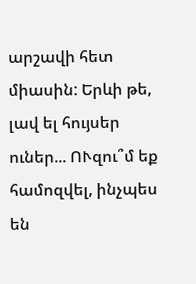արշավի հետ միասին: Երևի թե, լավ ել հույսեր ուներ... ՈՒզու՞մ եք համոզվել, ինչպես են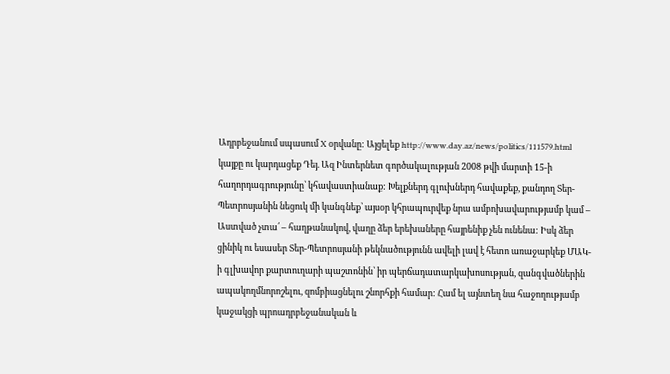Ադրբեջանում սպասում X օրվանը: Այցելեք http://www.day.az/news/politics/111579.html կայքը ու կարդացեք Դեյ. Ազ Ինտերնետ գործակալության 2008 թվի մարտի 15-ի հաղորդագրությունը՝ կհավաստիանաք: Խելքներդ գլուխներդ հավաքեք, քանդող Տեր-Պետրոսյանին նեցուկ մի կանգնեք՝ այսօր կհրապուրվեք նրա ամբոխավարությամբ կամ – Աստված չտա՛ – հաղթանակով, վաղը ձեր երեխաները հայրենիք չեն ունենա: Իսկ ձեր ցինիկ ու եսասեր Տեր-Պետրոսյանի թեկնածությունն ավելի լավ է հետո առաջարկեք ՄԱԿ-ի գլխավոր քարտուղարի պաշտոնին՝ իր պերճադատարկախոսության, զանգվածներին ապակողմնորոշելու, զոմբիացնելու շնորհքի համար: Համ ել այնտեղ նա հաջողությամբ կաջակցի պրոադրբեջանական և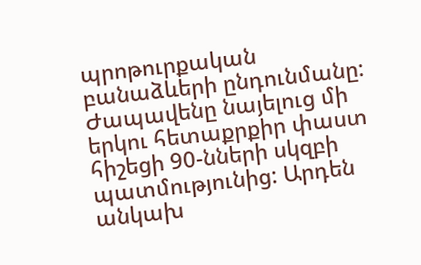պրոթուրքական բանաձևերի ընդունմանը: Ժապավենը նայելուց մի երկու հետաքրքիր փաստ հիշեցի 90-նների սկզբի պատմությունից: Արդեն անկախ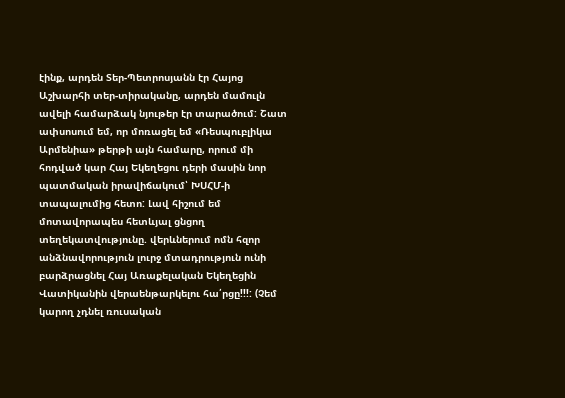էինք, արդեն Տեր-Պետրոսյանն էր Հայոց Աշխարհի տեր-տիրականը, արդեն մամուլն ավելի համարձակ նյութեր էր տարածում: Շատ ափսոսում եմ, որ մոռացել եմ «Ռեսպուբլիկա Արմենիա» թերթի այն համարը, որում մի հոդված կար Հայ Եկեղեցու դերի մասին նոր պատմական իրավիճակում՝ ԽՍՀՄ-ի տապալումից հետո: Լավ հիշում եմ մոտավորապես հետևյալ ցնցող տեղեկատվությունը. վերևներում ոմն հզոր անձնավորություն լուրջ մտադրություն ունի բարձրացնել Հայ Առաքելական Եկեղեցին Վատիկանին վերաենթարկելու հա՛րցը!!!: (Չեմ կարող չդնել ռուսական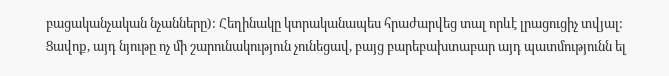բացականչական նչանները): Հեղինակը կտրականապես հրաժարվեց տալ որևէ լրացուցիչ տվյալ: Ցավոք, այդ նյութը ոչ մի շարունակություն չունեցավ, բայց բարեբախտաբար այդ պատմությունն ել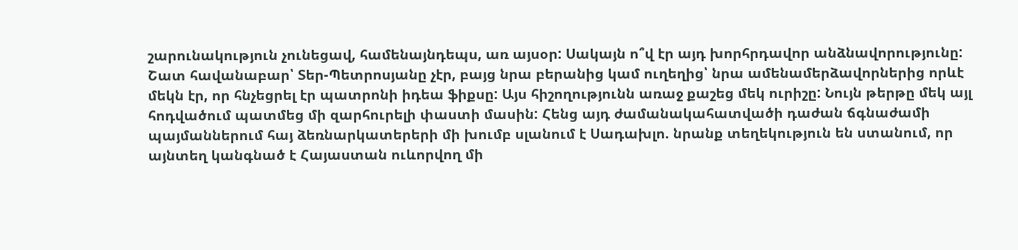շարունակություն չունեցավ, համենայնդեպս, առ այսօր: Սակայն ո՞վ էր այդ խորհրդավոր անձնավորությունը: Շատ հավանաբար՝ Տեր-Պետրոսյանը չէր, բայց նրա բերանից կամ ուղեղից՝ նրա ամենամերձավորներից որևէ մեկն էր, որ հնչեցրել էր պատրոնի իդեա ֆիքսը: Այս հիշողությունն առաջ քաշեց մեկ ուրիշը: Նույն թերթը մեկ այլ հոդվածում պատմեց մի զարհուրելի փաստի մասին: Հենց այդ ժամանակահատվածի դաժան ճգնաժամի պայմաններում հայ ձեռնարկատերերի մի խումբ սլանում է Սադախլո. նրանք տեղեկություն են ստանում, որ այնտեղ կանգնած է Հայաստան ուևորվող մի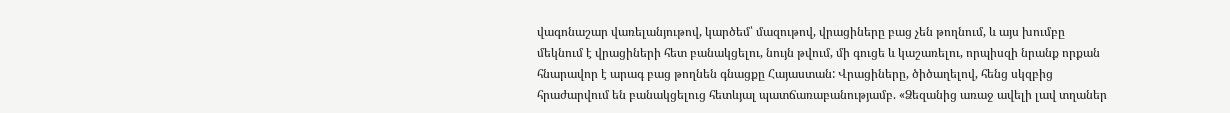վագոնաշար վառելանյութով, կարծեմ՝ մազութով, վրացիները բաց չեն թողնում, և այս խումբը մեկնում է վրացիների հետ բանակցելու, նույն թվում, մի գուցե և կաշառելու, որպիսզի նրանք որքան հնարավոր է արագ բաց թողնեն գնացքը Հայաստան: Վրացիները, ծիծաղելով, հենց սկզբից հրաժարվում են բանակցելուց հետևյալ պատճառաբանությամբ. «Ձեզանից առաջ ավելի լավ տղաներ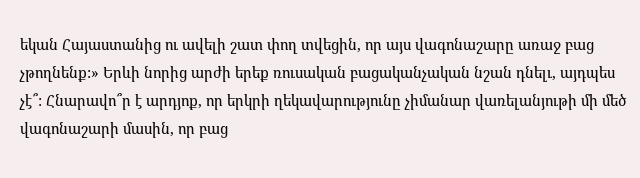եկան Հայաստանից ու ավելի շատ փող տվեցին, որ այս վագոնաշարը առաջ բաց չթողնենք:» Երևի նորից արժի երեք ռուսական բացականչական նշան դնելւ, այդպես չէ՞: Հնարավո՞ր է արդյոք, որ երկրի ղեկավարությունը չիմանար վառելանյութի մի մեծ վագոնաշարի մասին, որ բաց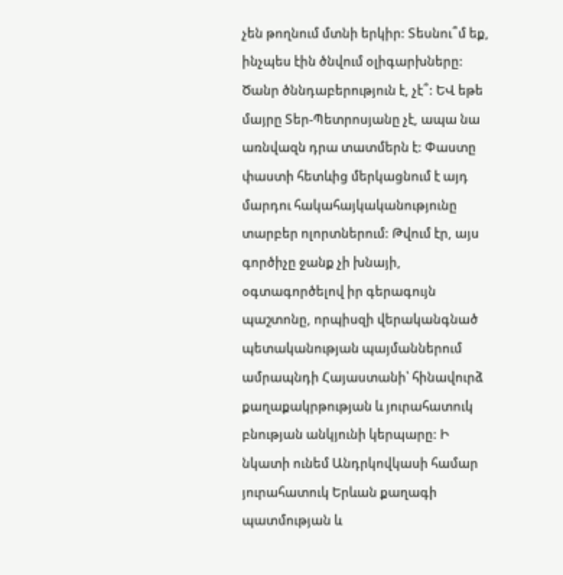չեն թողնում մտնի երկիր: Տեսնու՞մ եք, ինչպես էին ծնվում օլիգարխները: Ծանր ծննդաբերություն է, չէ՞: ԵՎ եթե մայրը Տեր-Պետրոսյանը չէ, ապա նա առնվազն դրա տատմերն է: Փաստը փաստի հետևից մերկացնում է այդ մարդու հակահայկականությունը տարբեր ոլորտներում: Թվում էր, այս գործիչը ջանք չի խնայի, օգտագործելով իր գերագույն պաշտոնը, որպիսզի վերականգնած պետականության պայմաններում ամրապնդի Հայաստանի՝ հինավուրձ քաղաքակրթության և յուրահատուկ բնության անկյունի կերպարը: Ի նկատի ունեմ Անդրկովկասի համար յուրահատուկ Երևան քաղագի պատմության և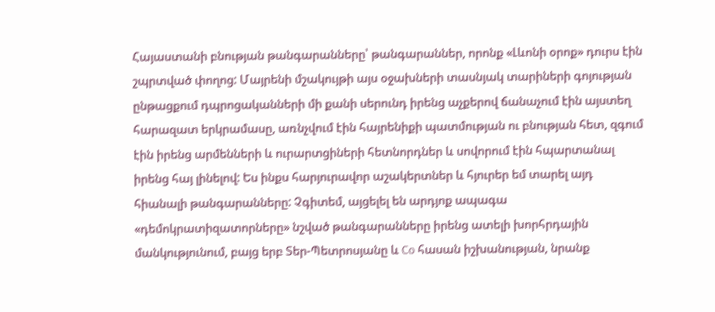Հայաստանի բնության թանգարանները՝ թանգարաններ, որոնք «Լևոնի օրոք» դուրս էին շպրտված փողոց: Մայրենի մշակույթի այս օջախների տասնյակ տարիների գոյության ընթացքում դպրոցականների մի քանի սերունդ իրենց աչքերով ճանաչում էին այստեղ հարազատ երկրամասը, առնչվում էին հայրենիքի պատմության ու բնության հետ, զգում էին իրենց արմենների և ուրարտցիների հետնորդներ և սովորում էին հպարտանալ իրենց հայ լինելով: Ես ինքս հարյուրավոր աշակերտներ և հյուրեր եմ տարել այդ հիանալի թանգարանները: Չգիտեմ, այցելել են արդյոք ապագա «դեմոկրատիզատորները» նշված թանգարանները իրենց ատելի խորհրդային մանկությունում, բայց երբ Տեր-Պետրոսյանը և Co հասան իշխանության, նրանք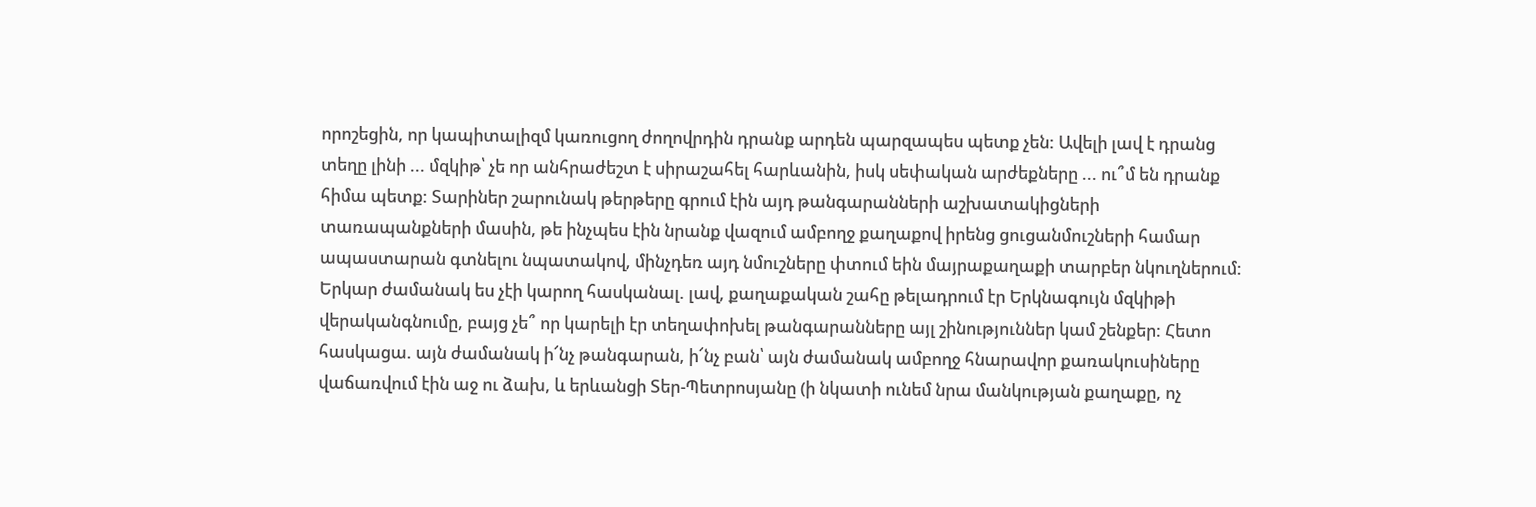որոշեցին, որ կապիտալիզմ կառուցող ժողովրդին դրանք արդեն պարզապես պետք չեն: Ավելի լավ է դրանց տեղը լինի ... մզկիթ՝ չե որ անհրաժեշտ է սիրաշահել հարևանին, իսկ սեփական արժեքները ... ու՞մ են դրանք հիմա պետք: Տարիներ շարունակ թերթերը գրում էին այդ թանգարանների աշխատակիցների տառապանքների մասին, թե ինչպես էին նրանք վազում ամբողջ քաղաքով իրենց ցուցանմուշների համար ապաստարան գտնելու նպատակով, մինչդեռ այդ նմուշները փտում եին մայրաքաղաքի տարբեր նկուղներում: Երկար ժամանակ ես չէի կարող հասկանալ. լավ, քաղաքական շահը թելադրում էր Երկնագույն մզկիթի վերականգնումը, բայց չե՞ որ կարելի էր տեղափոխել թանգարանները այլ շինություններ կամ շենքեր: Հետո հասկացա. այն ժամանակ ի՜նչ թանգարան, ի՜նչ բան՝ այն ժամանակ ամբողջ հնարավոր քառակուսիները վաճառվում էին աջ ու ձախ, և երևանցի Տեր-Պետրոսյանը (ի նկատի ունեմ նրա մանկության քաղաքը, ոչ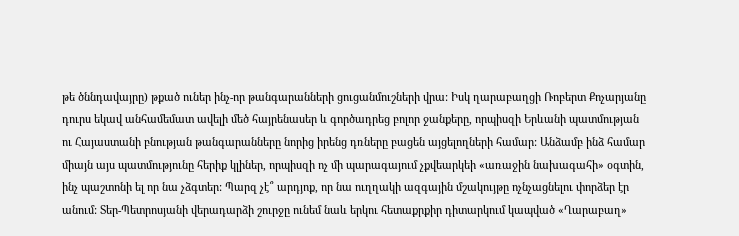թե ծննդավայրը) թքած ուներ ինչ-որ թանգարանների ցուցանմուշների վրա: Իսկ ղարաբաղցի Ռոբերտ Քոչարյանը դուրս եկավ անհամեմատ ավելի մեծ հայրենասեր և գործադրեց բոլոր ջանքերը, որպիսզի Երևանի պատմության ու Հայաստանի բնության թանգարանները նորից իրենց դռները բացեն այցելողների համար: Անձամբ ինձ համար միայն այս պատմությունը հերիք կլիներ, որպիսզի ոչ մի պարագայում չքվեարկեի «առաջին նախագահի» օգտին, ինչ պաշտոնի ել որ նա չձգտեր: Պարզ չէ՞ արդյոք, որ նա ուղղակի ազգային մշակույթը ոչնչացնելու փորձեր էր անում: Տեր-Պետրոսյանի վերադարձի շուրջը ունեմ նաև երկու հետաքրքիր դիտարկում կապված «Ղարաբաղ»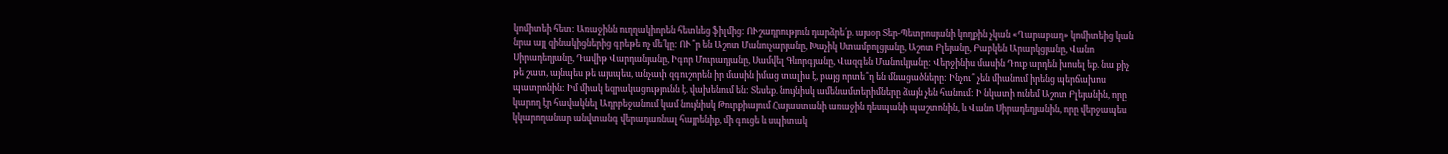կոմիտեի հետ: Առաջինն ուղղակիորեն հետևեց ֆիլմից: ՈՒշադրություն դարձրե՛ք. այսօր Տեր-Պետրոսյանի կողքին չկան «Ղարաբաղ» կոմիտեից կան նրա այլ զինակիցներից գրեթե ոչ մե՛կը: ՈՒ՞ր են Աշոտ Մանուչարյանը, Խաչիկ Ստամբոլցյանը, Աշոտ Բլեյանը, Բաբկեն Արարկցյանը, Վանո Սիրադեղյանը, Դավիթ Վարդանյանը, Իգոր Մուրադյանը, Սամվել Գևորգյանը, Վազգեն Մանուկյանը: Վերջինիս մասին Դուք արդեն խոսել եք. նա քիչ թե շատ, այնպես թե այսպես, անչափ զգուշորեն իր մասին իմաց տալիս է, բայց որտե՞ղ են մնացածները: Ինչու՞ չեն միանում իրենց պերճախոս պատրոնին: Իմ միակ եզրակացությունն է. վախենում են: Տեսեք. նույնիսկ ամենամտերիմները ձայն չեն հանում: Ի նկատի ունեմ Աշոտ Բլեյանին, որը կարող էր հավակնել Ադրբեջանում կամ նույնիսկ Թուրքիայում Հայաստանի առաջին դեսպանի պաշտոնին, և Վանո Սիրադեղյանին, որը վերջապես կկարողանար անվտանգ վերադառնալ հայրենիք, մի գուցե և սպիտակ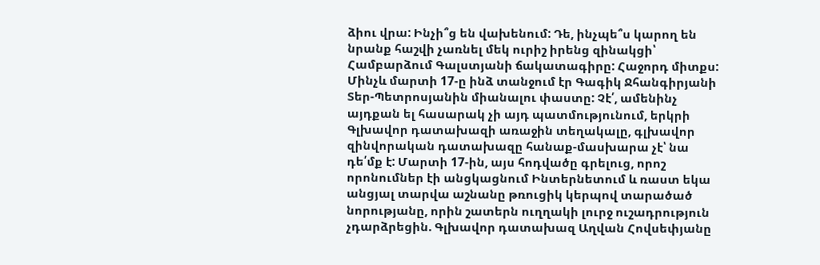ձիու վրա: Ինչի՞ց են վախենում: Դե, ինչպե՞ս կարող են նրանք հաշվի չառնել մեկ ուրիշ իրենց զինակցի՝ Համբարձում Գալստյանի ճակատագիրը: Հաջորդ միտքս: Մինչև մարտի 17-ը ինձ տանջում էր Գագիկ Ջհանգիրյանի Տեր-Պետրոսյանին միանալու փաստը: Չէ՛, ամենինչ այդքան ել հասարակ չի այդ պատմությունում, երկրի Գլխավոր դատախազի առաջին տեղակալը, գլխավոր զինվորական դատախազը հանաք-մասխարա չէ՝ նա դե՛մք է: Մարտի 17-ին, այս հոդվածը գրելուց, որոշ որոնումներ էի անցկացնում Ինտերնետում և ռաստ եկա անցյալ տարվա աշնանը թռուցիկ կերպով տարածած նորությանը, որին շատերն ուղղակի լուրջ ուշադրություն չդարձրեցին. Գլխավոր դատախազ Աղվան Հովսեփյանը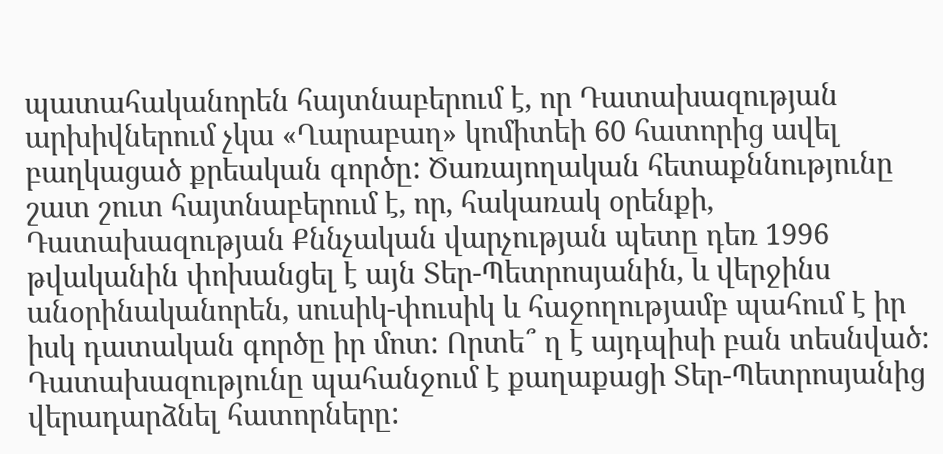պատահականորեն հայտնաբերում է, որ Դատախազության արխիվներում չկա «Ղարաբաղ» կոմիտեի 60 հատորից ավել բաղկացած քրեական գործը: Ծառայողական հետաքննությունը շատ շուտ հայտնաբերում է, որ, հակառակ օրենքի, Դատախազության Քննչական վարչության պետը դեռ 1996 թվականին փոխանցել է այն Տեր-Պետրոսյանին, և վերջինս անօրինականորեն, սուսիկ-փուսիկ և հաջողությամբ պահում է իր իսկ դատական գործը իր մոտ: Որտե՞ ղ է այդպիսի բան տեսնված: Դատախազությունը պահանջում է քաղաքացի Տեր-Պետրոսյանից վերադարձնել հատորները: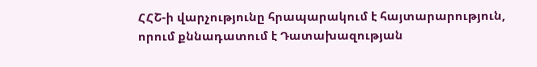ՀՀՇ-ի վարչությունը հրապարակում է հայտարարություն, որում քննադատում է Դատախազության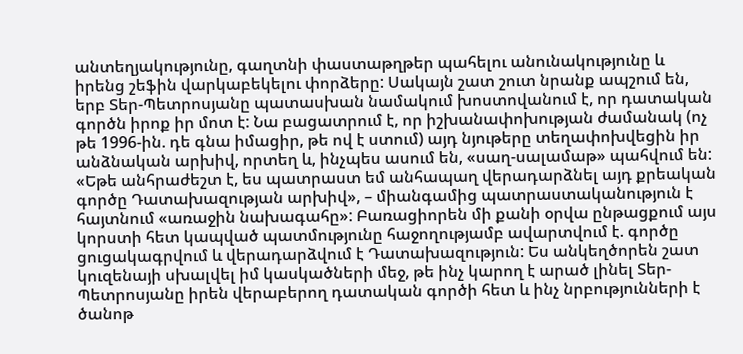անտեղյակությունը, գաղտնի փաստաթղթեր պահելու անունակությունը և իրենց շեֆին վարկաբեկելու փորձերը: Սակայն շատ շուտ նրանք ապշում են, երբ Տեր-Պետրոսյանը պատասխան նամակում խոստովանում է, որ դատական գործն իրոք իր մոտ է: Նա բացատրում է, որ իշխանափոխության ժամանակ (ոչ թե 1996-ին. դե գնա իմացիր, թե ով է ստում) այդ նյութերը տեղափոխվեցին իր անձնական արխիվ, որտեղ և, ինչպես ասում են, «սաղ-սալամաթ» պահվում են: «Եթե անհրաժեշտ է, ես պատրաստ եմ անհապաղ վերադարձնել այդ քրեական գործը Դատախազության արխիվ», – միանգամից պատրաստականություն է հայտնում «առաջին նախագահը»: Բառացիորեն մի քանի օրվա ընթացքում այս կորստի հետ կապված պատմությունը հաջողությամբ ավարտվում է. գործը ցուցակագրվում և վերադարձվում է Դատախազություն: Ես անկեղծորեն շատ կուզենայի սխալվել իմ կասկածների մեջ, թե ինչ կարող է արած լինել Տեր-Պետրոսյանը իրեն վերաբերող դատական գործի հետ և ինչ նրբությունների է ծանոթ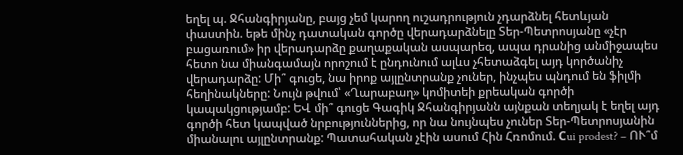եղել պ. Ջհանգիրյանը, բայց չեմ կարող ուշադրություն չդարձնել հետևյան փաստին. եթե մինչ դատական գործը վերադարձնելը Տեր-Պետրոսյանը «չէր բացառում» իր վերադարձը քաղաքական ասպարեզ, ապա դրանից անմիջապես հետո նա միանգամայն որոշում է ընդունում ալևս չհետաձգել այդ կործանիչ վերադարձը: Մի՞ գուցե, նա իրոք այլընտրանք չուներ, ինչպես պնդում են ֆիլմի հեղինակները: Նույն թվում՝ «Ղարաբաղ» կոմիտեի քրեական գործի կապակցությամբ: ԵՎ մի՞ գուցե Գագիկ Ջհանգիրյանն այնքան տեղյակ է եղել այդ գործի հետ կապված նրբություններից, որ նա նույնպես չուներ Տեր-Պետրոսյանին միանալու այլընտրանք: Պատահական չէին ասում Հին Հռոմում. Сui prodest? – ՈՒ՞մ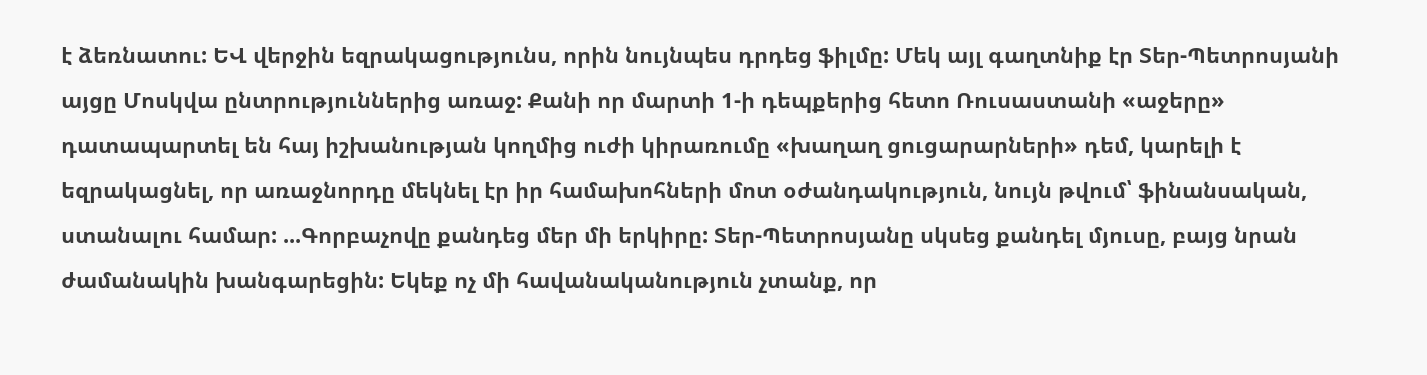է ձեռնատու: ԵՎ վերջին եզրակացությունս, որին նույնպես դրդեց ֆիլմը: Մեկ այլ գաղտնիք էր Տեր-Պետրոսյանի այցը Մոսկվա ընտրություններից առաջ: Քանի որ մարտի 1-ի դեպքերից հետո Ռուսաստանի «աջերը» դատապարտել են հայ իշխանության կողմից ուժի կիրառումը «խաղաղ ցուցարարների» դեմ, կարելի է եզրակացնել, որ առաջնորդը մեկնել էր իր համախոհների մոտ օժանդակություն, նույն թվում՝ ֆինանսական, ստանալու համար: ...Գորբաչովը քանդեց մեր մի երկիրը: Տեր-Պետրոսյանը սկսեց քանդել մյուսը, բայց նրան ժամանակին խանգարեցին: Եկեք ոչ մի հավանականություն չտանք, որ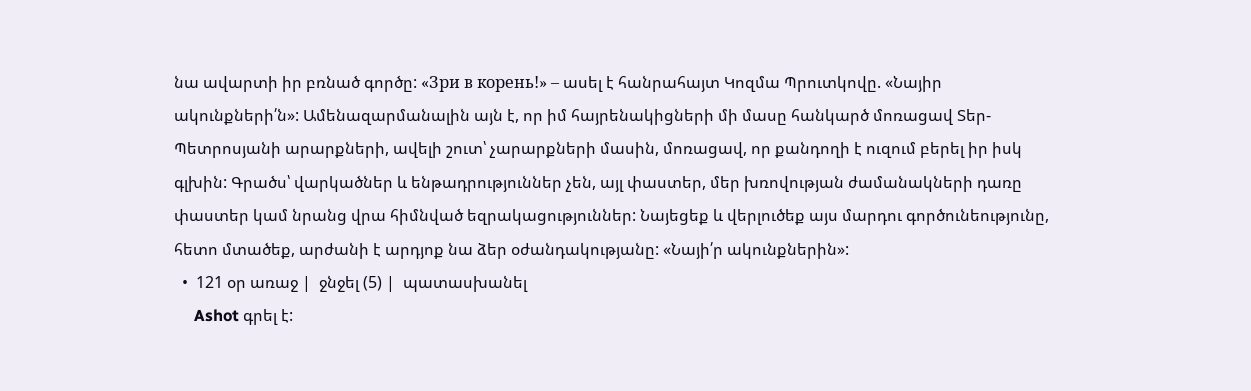նա ավարտի իր բռնած գործը: «Зри в корень!» – ասել է հանրահայտ Կոզմա Պրուտկովը. «Նայիր ակունքների՛ն»: Ամենազարմանալին այն է, որ իմ հայրենակիցների մի մասը հանկարծ մոռացավ Տեր-Պետրոսյանի արարքների, ավելի շուտ՝ չարարքների մասին, մոռացավ, որ քանդողի է ուզում բերել իր իսկ գլխին: Գրածս՝ վարկածներ և ենթադրություններ չեն, այլ փաստեր, մեր խռովության ժամանակների դառը փաստեր կամ նրանց վրա հիմնված եզրակացություններ: Նայեցեք և վերլուծեք այս մարդու գործունեությունը, հետո մտածեք, արժանի է արդյոք նա ձեր օժանդակությանը: «Նայի՛ր ակունքներին»:
  •  121 օր առաջ |  ջնջել (5) |  պատասխանել
     Ashot գրել է: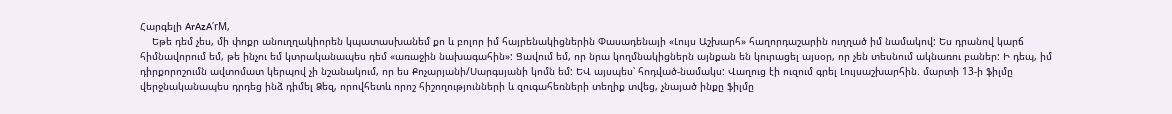Հարգելի ArAzA՛rM,
    Եթե դեմ չես, մի փոքր անուղղակիորեն կպատասխանեմ քո և բոլոր իմ հայրենակիցներին Փասադենայի «Լույս Աշխարհ» հաղորդաշարին ուղղած իմ նամակով: Ես դրանով կարճ հիմնավորում եմ, թե ինչու եմ կտրականապես դեմ «առաջին նախագահին»: Ցավում եմ, որ նրա կողմնակիցներն այնքան են կուրացել այսօր, որ չեն տեսնում ակնառու բաներ: Ի դեպ, իմ դիրքորոշումն ավտոմատ կերպով չի նշանակում, որ ես Քոչարյանի/Սարգսյանի կոմն եմ: ԵՎ այսպես՝ հոդված-նամակս: Վաղուց էի ուզում գրել Լույսաշխարհին. մարտի 13-ի ֆիլմը վերջնականապես դրդեց ինձ դիմել Ձեզ, որովհետև որոշ հիշողությունների և զուգահեռների տեղիք տվեց, չնայած ինքը ֆիլմը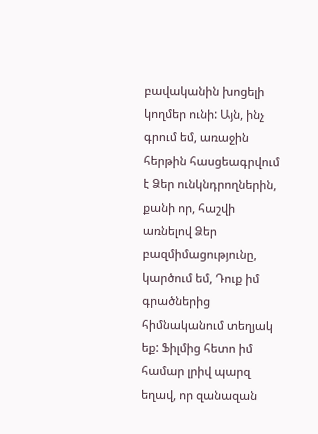բավականին խոցելի կողմեր ունի: Այն, ինչ գրում եմ, առաջին հերթին հասցեագրվում է Ձեր ունկնդրողներին, քանի որ, հաշվի առնելով Ձեր բազմիմացությունը, կարծում եմ, Դուք իմ գրածներից հիմնականում տեղյակ եք: Ֆիլմից հետո իմ համար լրիվ պարզ եղավ, որ զանազան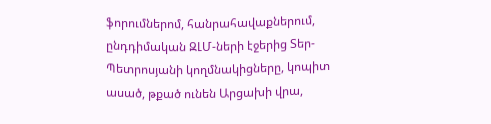ֆորումներոմ, հանրահավաքներում, ընդդիմական ԶԼՄ-ների էջերից Տեր-Պետրոսյանի կողմնակիցները, կոպիտ ասած, թքած ունեն Արցախի վրա,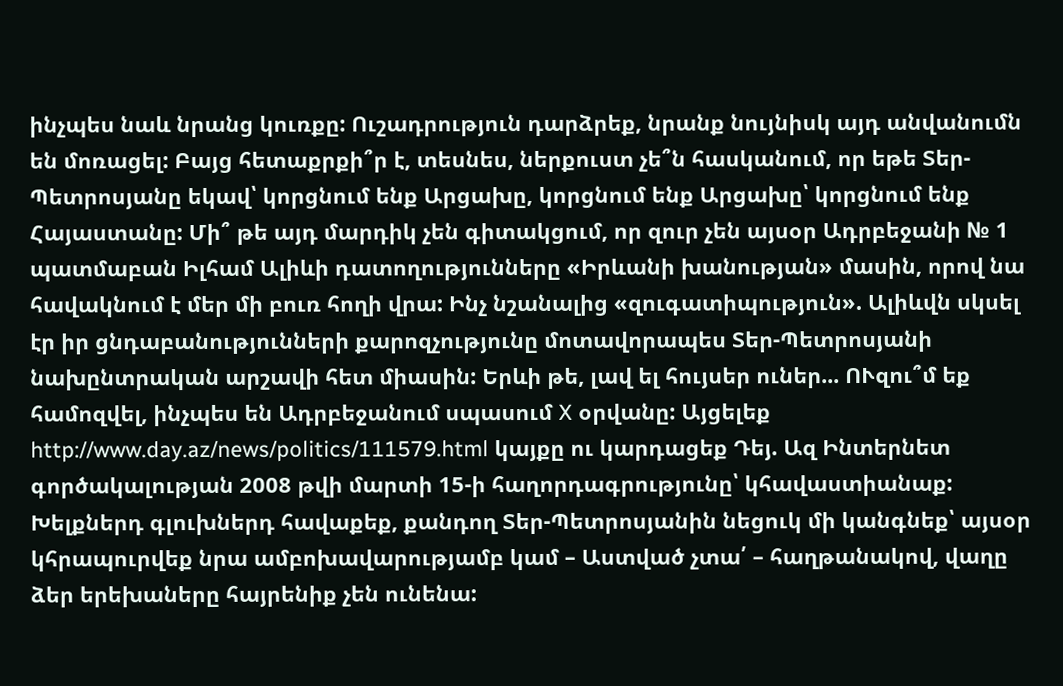ինչպես նաև նրանց կուռքը: Ուշադրություն դարձրեք, նրանք նույնիսկ այդ անվանումն են մոռացել: Բայց հետաքրքի՞ր է, տեսնես, ներքուստ չե՞ն հասկանում, որ եթե Տեր-Պետրոսյանը եկավ՝ կորցնում ենք Արցախը, կորցնում ենք Արցախը՝ կորցնում ենք Հայաստանը: Մի՞ թե այդ մարդիկ չեն գիտակցում, որ զուր չեն այսօր Ադրբեջանի № 1 պատմաբան Իլհամ Ալիևի դատողությունները «Իրևանի խանության» մասին, որով նա հավակնում է մեր մի բուռ հողի վրա: Ինչ նշանալից «զուգատիպություն». Ալիևվն սկսել էր իր ցնդաբանությունների քարոզչությունը մոտավորապես Տեր-Պետրոսյանի նախընտրական արշավի հետ միասին: Երևի թե, լավ ել հույսեր ուներ... ՈՒզու՞մ եք համոզվել, ինչպես են Ադրբեջանում սպասում X օրվանը: Այցելեք http://www.day.az/news/politics/111579.html կայքը ու կարդացեք Դեյ. Ազ Ինտերնետ գործակալության 2008 թվի մարտի 15-ի հաղորդագրությունը՝ կհավաստիանաք: Խելքներդ գլուխներդ հավաքեք, քանդող Տեր-Պետրոսյանին նեցուկ մի կանգնեք՝ այսօր կհրապուրվեք նրա ամբոխավարությամբ կամ – Աստված չտա՛ – հաղթանակով, վաղը ձեր երեխաները հայրենիք չեն ունենա: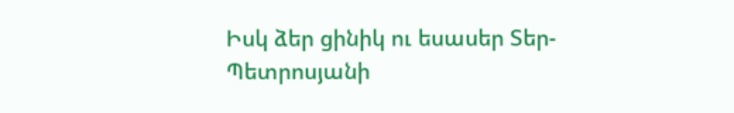Իսկ ձեր ցինիկ ու եսասեր Տեր-Պետրոսյանի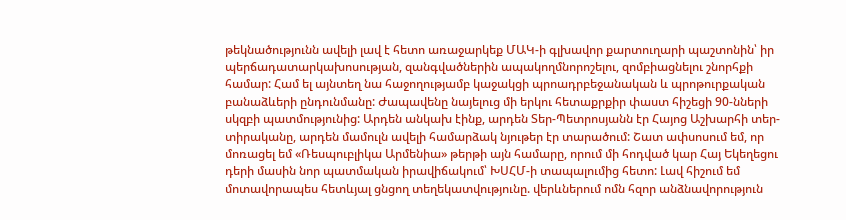թեկնածությունն ավելի լավ է հետո առաջարկեք ՄԱԿ-ի գլխավոր քարտուղարի պաշտոնին՝ իր պերճադատարկախոսության, զանգվածներին ապակողմնորոշելու, զոմբիացնելու շնորհքի համար: Համ ել այնտեղ նա հաջողությամբ կաջակցի պրոադրբեջանական և պրոթուրքական բանաձևերի ընդունմանը: Ժապավենը նայելուց մի երկու հետաքրքիր փաստ հիշեցի 90-նների սկզբի պատմությունից: Արդեն անկախ էինք, արդեն Տեր-Պետրոսյանն էր Հայոց Աշխարհի տեր-տիրականը, արդեն մամուլն ավելի համարձակ նյութեր էր տարածում: Շատ ափսոսում եմ, որ մոռացել եմ «Ռեսպուբլիկա Արմենիա» թերթի այն համարը, որում մի հոդված կար Հայ Եկեղեցու դերի մասին նոր պատմական իրավիճակում՝ ԽՍՀՄ-ի տապալումից հետո: Լավ հիշում եմ մոտավորապես հետևյալ ցնցող տեղեկատվությունը. վերևներում ոմն հզոր անձնավորություն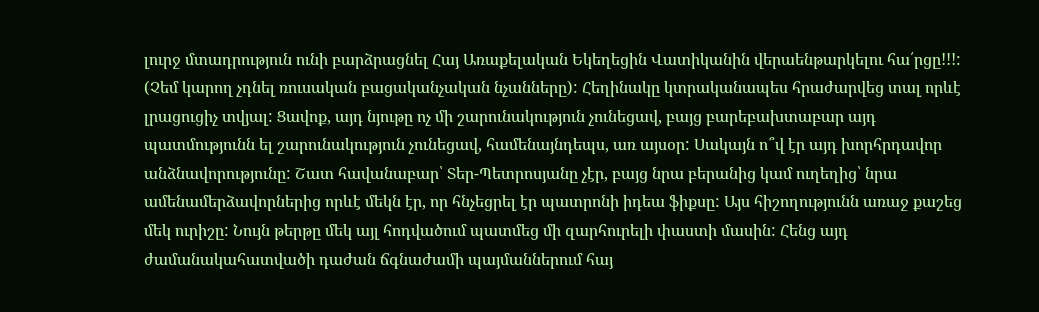լուրջ մտադրություն ունի բարձրացնել Հայ Առաքելական Եկեղեցին Վատիկանին վերաենթարկելու հա՛րցը!!!: (Չեմ կարող չդնել ռուսական բացականչական նչանները): Հեղինակը կտրականապես հրաժարվեց տալ որևէ լրացուցիչ տվյալ: Ցավոք, այդ նյութը ոչ մի շարունակություն չունեցավ, բայց բարեբախտաբար այդ պատմությունն ել շարունակություն չունեցավ, համենայնդեպս, առ այսօր: Սակայն ո՞վ էր այդ խորհրդավոր անձնավորությունը: Շատ հավանաբար՝ Տեր-Պետրոսյանը չէր, բայց նրա բերանից կամ ուղեղից՝ նրա ամենամերձավորներից որևէ մեկն էր, որ հնչեցրել էր պատրոնի իդեա ֆիքսը: Այս հիշողությունն առաջ քաշեց մեկ ուրիշը: Նույն թերթը մեկ այլ հոդվածում պատմեց մի զարհուրելի փաստի մասին: Հենց այդ ժամանակահատվածի դաժան ճգնաժամի պայմաններում հայ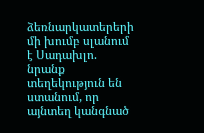ձեռնարկատերերի մի խումբ սլանում է Սադախլո. նրանք տեղեկություն են ստանում, որ այնտեղ կանգնած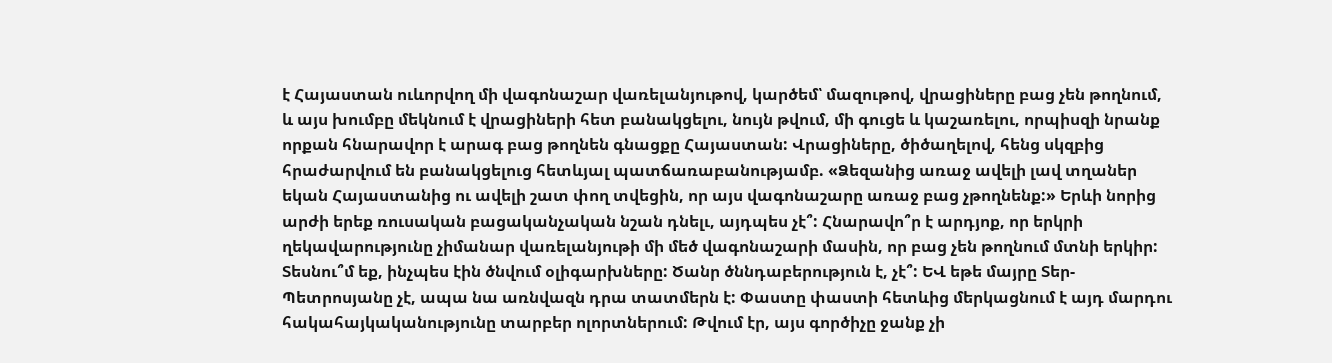է Հայաստան ուևորվող մի վագոնաշար վառելանյութով, կարծեմ՝ մազութով, վրացիները բաց չեն թողնում, և այս խումբը մեկնում է վրացիների հետ բանակցելու, նույն թվում, մի գուցե և կաշառելու, որպիսզի նրանք որքան հնարավոր է արագ բաց թողնեն գնացքը Հայաստան: Վրացիները, ծիծաղելով, հենց սկզբից հրաժարվում են բանակցելուց հետևյալ պատճառաբանությամբ. «Ձեզանից առաջ ավելի լավ տղաներ եկան Հայաստանից ու ավելի շատ փող տվեցին, որ այս վագոնաշարը առաջ բաց չթողնենք:» Երևի նորից արժի երեք ռուսական բացականչական նշան դնելւ, այդպես չէ՞: Հնարավո՞ր է արդյոք, որ երկրի ղեկավարությունը չիմանար վառելանյութի մի մեծ վագոնաշարի մասին, որ բաց չեն թողնում մտնի երկիր: Տեսնու՞մ եք, ինչպես էին ծնվում օլիգարխները: Ծանր ծննդաբերություն է, չէ՞: ԵՎ եթե մայրը Տեր-Պետրոսյանը չէ, ապա նա առնվազն դրա տատմերն է: Փաստը փաստի հետևից մերկացնում է այդ մարդու հակահայկականությունը տարբեր ոլորտներում: Թվում էր, այս գործիչը ջանք չի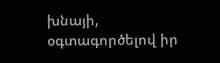խնայի, օգտագործելով իր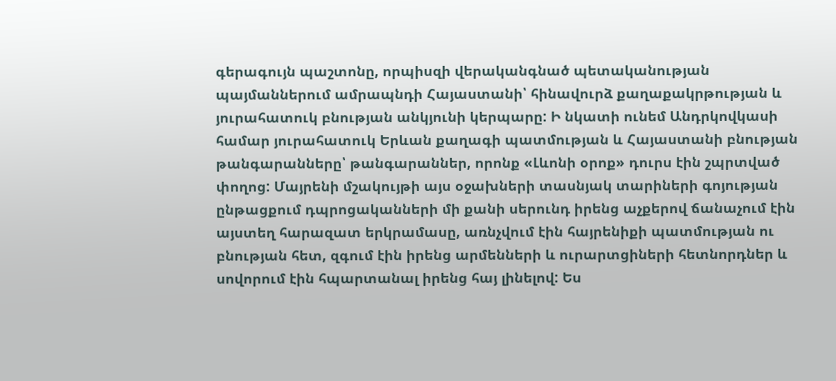գերագույն պաշտոնը, որպիսզի վերականգնած պետականության պայմաններում ամրապնդի Հայաստանի՝ հինավուրձ քաղաքակրթության և յուրահատուկ բնության անկյունի կերպարը: Ի նկատի ունեմ Անդրկովկասի համար յուրահատուկ Երևան քաղագի պատմության և Հայաստանի բնության թանգարանները՝ թանգարաններ, որոնք «Լևոնի օրոք» դուրս էին շպրտված փողոց: Մայրենի մշակույթի այս օջախների տասնյակ տարիների գոյության ընթացքում դպրոցականների մի քանի սերունդ իրենց աչքերով ճանաչում էին այստեղ հարազատ երկրամասը, առնչվում էին հայրենիքի պատմության ու բնության հետ, զգում էին իրենց արմենների և ուրարտցիների հետնորդներ և սովորում էին հպարտանալ իրենց հայ լինելով: Ես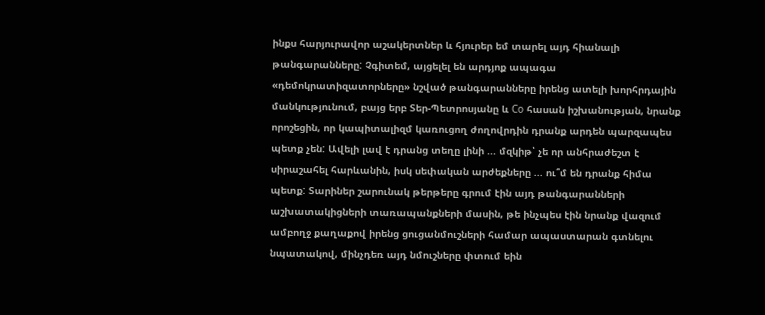ինքս հարյուրավոր աշակերտներ և հյուրեր եմ տարել այդ հիանալի թանգարանները: Չգիտեմ, այցելել են արդյոք ապագա «դեմոկրատիզատորները» նշված թանգարանները իրենց ատելի խորհրդային մանկությունում, բայց երբ Տեր-Պետրոսյանը և Co հասան իշխանության, նրանք որոշեցին, որ կապիտալիզմ կառուցող ժողովրդին դրանք արդեն պարզապես պետք չեն: Ավելի լավ է դրանց տեղը լինի ... մզկիթ՝ չե որ անհրաժեշտ է սիրաշահել հարևանին, իսկ սեփական արժեքները ... ու՞մ են դրանք հիմա պետք: Տարիներ շարունակ թերթերը գրում էին այդ թանգարանների աշխատակիցների տառապանքների մասին, թե ինչպես էին նրանք վազում ամբողջ քաղաքով իրենց ցուցանմուշների համար ապաստարան գտնելու նպատակով, մինչդեռ այդ նմուշները փտում եին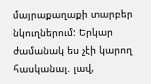մայրաքաղաքի տարբեր նկուղներում: Երկար ժամանակ ես չէի կարող հասկանալ. լավ,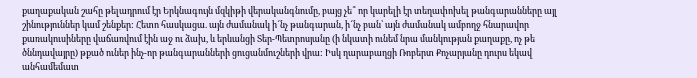քաղաքական շահը թելադրում էր Երկնագույն մզկիթի վերականգնումը, բայց չե՞ որ կարելի էր տեղափոխել թանգարանները այլ շինություններ կամ շենքեր: Հետո հասկացա. այն ժամանակ ի՜նչ թանգարան, ի՜նչ բան՝ այն ժամանակ ամբողջ հնարավոր քառակուսիները վաճառվում էին աջ ու ձախ, և երևանցի Տեր-Պետրոսյանը (ի նկատի ունեմ նրա մանկության քաղաքը, ոչ թե ծննդավայրը) թքած ուներ ինչ-որ թանգարանների ցուցանմուշների վրա: Իսկ ղարաբաղցի Ռոբերտ Քոչարյանը դուրս եկավ անհամեմատ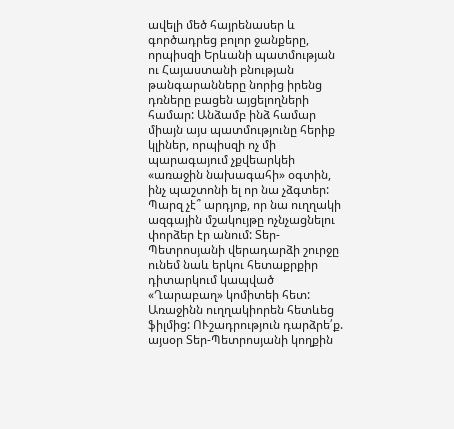ավելի մեծ հայրենասեր և գործադրեց բոլոր ջանքերը, որպիսզի Երևանի պատմության ու Հայաստանի բնության թանգարանները նորից իրենց դռները բացեն այցելողների համար: Անձամբ ինձ համար միայն այս պատմությունը հերիք կլիներ, որպիսզի ոչ մի պարագայում չքվեարկեի «առաջին նախագահի» օգտին, ինչ պաշտոնի ել որ նա չձգտեր: Պարզ չէ՞ արդյոք, որ նա ուղղակի ազգային մշակույթը ոչնչացնելու փորձեր էր անում: Տեր-Պետրոսյանի վերադարձի շուրջը ունեմ նաև երկու հետաքրքիր դիտարկում կապված «Ղարաբաղ» կոմիտեի հետ: Առաջինն ուղղակիորեն հետևեց ֆիլմից: ՈՒշադրություն դարձրե՛ք. այսօր Տեր-Պետրոսյանի կողքին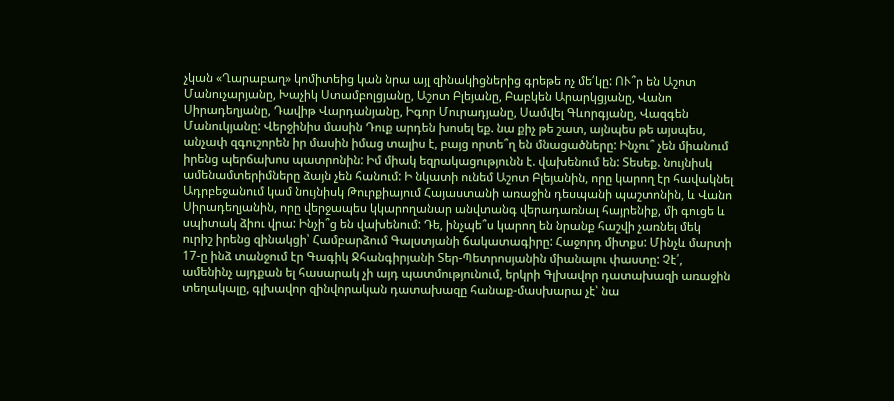չկան «Ղարաբաղ» կոմիտեից կան նրա այլ զինակիցներից գրեթե ոչ մե՛կը: ՈՒ՞ր են Աշոտ Մանուչարյանը, Խաչիկ Ստամբոլցյանը, Աշոտ Բլեյանը, Բաբկեն Արարկցյանը, Վանո Սիրադեղյանը, Դավիթ Վարդանյանը, Իգոր Մուրադյանը, Սամվել Գևորգյանը, Վազգեն Մանուկյանը: Վերջինիս մասին Դուք արդեն խոսել եք. նա քիչ թե շատ, այնպես թե այսպես, անչափ զգուշորեն իր մասին իմաց տալիս է, բայց որտե՞ղ են մնացածները: Ինչու՞ չեն միանում իրենց պերճախոս պատրոնին: Իմ միակ եզրակացությունն է. վախենում են: Տեսեք. նույնիսկ ամենամտերիմները ձայն չեն հանում: Ի նկատի ունեմ Աշոտ Բլեյանին, որը կարող էր հավակնել Ադրբեջանում կամ նույնիսկ Թուրքիայում Հայաստանի առաջին դեսպանի պաշտոնին, և Վանո Սիրադեղյանին, որը վերջապես կկարողանար անվտանգ վերադառնալ հայրենիք, մի գուցե և սպիտակ ձիու վրա: Ինչի՞ց են վախենում: Դե, ինչպե՞ս կարող են նրանք հաշվի չառնել մեկ ուրիշ իրենց զինակցի՝ Համբարձում Գալստյանի ճակատագիրը: Հաջորդ միտքս: Մինչև մարտի 17-ը ինձ տանջում էր Գագիկ Ջհանգիրյանի Տեր-Պետրոսյանին միանալու փաստը: Չէ՛, ամենինչ այդքան ել հասարակ չի այդ պատմությունում, երկրի Գլխավոր դատախազի առաջին տեղակալը, գլխավոր զինվորական դատախազը հանաք-մասխարա չէ՝ նա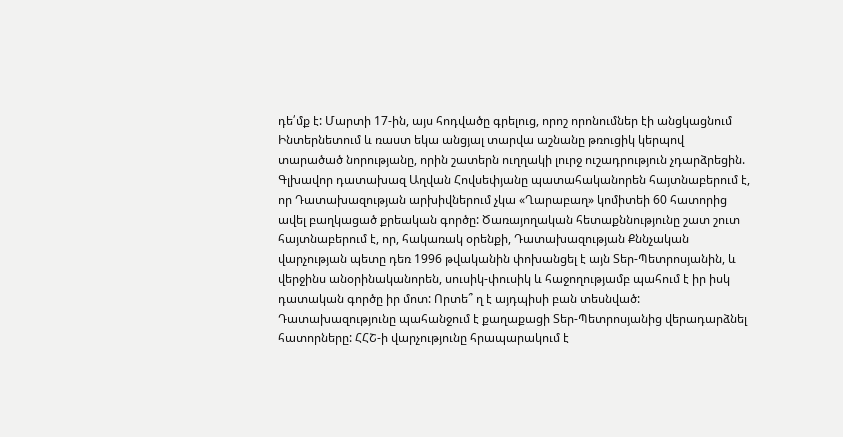դե՛մք է: Մարտի 17-ին, այս հոդվածը գրելուց, որոշ որոնումներ էի անցկացնում Ինտերնետում և ռաստ եկա անցյալ տարվա աշնանը թռուցիկ կերպով տարածած նորությանը, որին շատերն ուղղակի լուրջ ուշադրություն չդարձրեցին. Գլխավոր դատախազ Աղվան Հովսեփյանը պատահականորեն հայտնաբերում է, որ Դատախազության արխիվներում չկա «Ղարաբաղ» կոմիտեի 60 հատորից ավել բաղկացած քրեական գործը: Ծառայողական հետաքննությունը շատ շուտ հայտնաբերում է, որ, հակառակ օրենքի, Դատախազության Քննչական վարչության պետը դեռ 1996 թվականին փոխանցել է այն Տեր-Պետրոսյանին, և վերջինս անօրինականորեն, սուսիկ-փուսիկ և հաջողությամբ պահում է իր իսկ դատական գործը իր մոտ: Որտե՞ ղ է այդպիսի բան տեսնված: Դատախազությունը պահանջում է քաղաքացի Տեր-Պետրոսյանից վերադարձնել հատորները: ՀՀՇ-ի վարչությունը հրապարակում է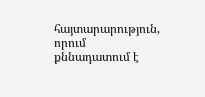հայտարարություն, որում քննադատում է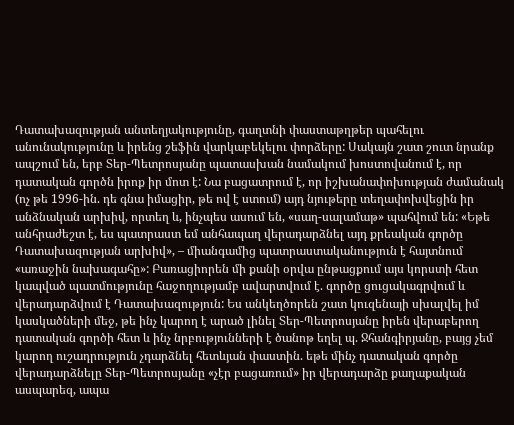Դատախազության անտեղյակությունը, գաղտնի փաստաթղթեր պահելու անունակությունը և իրենց շեֆին վարկաբեկելու փորձերը: Սակայն շատ շուտ նրանք ապշում են, երբ Տեր-Պետրոսյանը պատասխան նամակում խոստովանում է, որ դատական գործն իրոք իր մոտ է: Նա բացատրում է, որ իշխանափոխության ժամանակ (ոչ թե 1996-ին. դե գնա իմացիր, թե ով է ստում) այդ նյութերը տեղափոխվեցին իր անձնական արխիվ, որտեղ և, ինչպես ասում են, «սաղ-սալամաթ» պահվում են: «Եթե անհրաժեշտ է, ես պատրաստ եմ անհապաղ վերադարձնել այդ քրեական գործը Դատախազության արխիվ», – միանգամից պատրաստականություն է հայտնում «առաջին նախագահը»: Բառացիորեն մի քանի օրվա ընթացքում այս կորստի հետ կապված պատմությունը հաջողությամբ ավարտվում է. գործը ցուցակագրվում և վերադարձվում է Դատախազություն: Ես անկեղծորեն շատ կուզենայի սխալվել իմ կասկածների մեջ, թե ինչ կարող է արած լինել Տեր-Պետրոսյանը իրեն վերաբերող դատական գործի հետ և ինչ նրբությունների է ծանոթ եղել պ. Ջհանգիրյանը, բայց չեմ կարող ուշադրություն չդարձնել հետևյան փաստին. եթե մինչ դատական գործը վերադարձնելը Տեր-Պետրոսյանը «չէր բացառում» իր վերադարձը քաղաքական ասպարեզ, ապա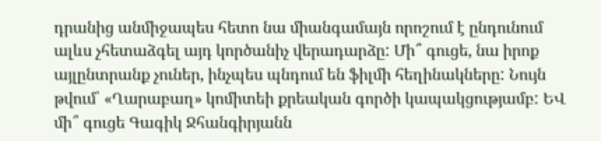դրանից անմիջապես հետո նա միանգամայն որոշում է ընդունում ալևս չհետաձգել այդ կործանիչ վերադարձը: Մի՞ գուցե, նա իրոք այլընտրանք չուներ, ինչպես պնդում են ֆիլմի հեղինակները: Նույն թվում՝ «Ղարաբաղ» կոմիտեի քրեական գործի կապակցությամբ: ԵՎ մի՞ գուցե Գագիկ Ջհանգիրյանն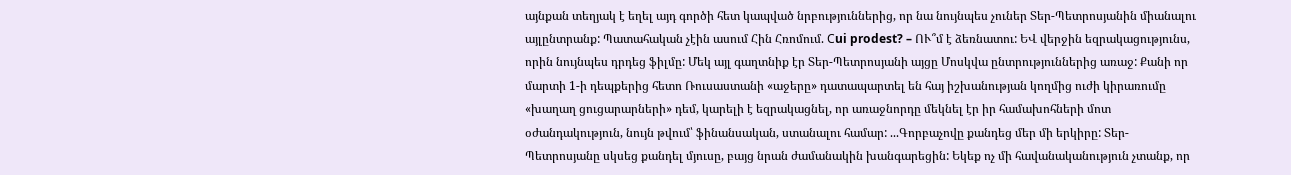այնքան տեղյակ է եղել այդ գործի հետ կապված նրբություններից, որ նա նույնպես չուներ Տեր-Պետրոսյանին միանալու այլընտրանք: Պատահական չէին ասում Հին Հռոմում. Сui prodest? – ՈՒ՞մ է ձեռնատու: ԵՎ վերջին եզրակացությունս, որին նույնպես դրդեց ֆիլմը: Մեկ այլ գաղտնիք էր Տեր-Պետրոսյանի այցը Մոսկվա ընտրություններից առաջ: Քանի որ մարտի 1-ի դեպքերից հետո Ռուսաստանի «աջերը» դատապարտել են հայ իշխանության կողմից ուժի կիրառումը «խաղաղ ցուցարարների» դեմ, կարելի է եզրակացնել, որ առաջնորդը մեկնել էր իր համախոհների մոտ օժանդակություն, նույն թվում՝ ֆինանսական, ստանալու համար: ...Գորբաչովը քանդեց մեր մի երկիրը: Տեր-Պետրոսյանը սկսեց քանդել մյուսը, բայց նրան ժամանակին խանգարեցին: Եկեք ոչ մի հավանականություն չտանք, որ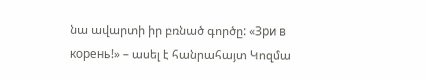նա ավարտի իր բռնած գործը: «Зри в корень!» – ասել է հանրահայտ Կոզմա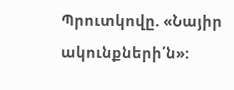Պրուտկովը. «Նայիր ակունքների՛ն»: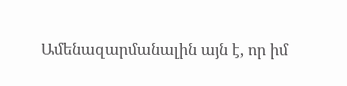Ամենազարմանալին այն է, որ իմ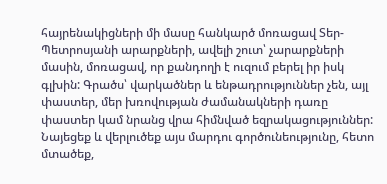հայրենակիցների մի մասը հանկարծ մոռացավ Տեր-Պետրոսյանի արարքների, ավելի շուտ՝ չարարքների մասին, մոռացավ, որ քանդողի է ուզում բերել իր իսկ գլխին: Գրածս՝ վարկածներ և ենթադրություններ չեն, այլ փաստեր, մեր խռովության ժամանակների դառը փաստեր կամ նրանց վրա հիմնված եզրակացություններ: Նայեցեք և վերլուծեք այս մարդու գործունեությունը, հետո մտածեք,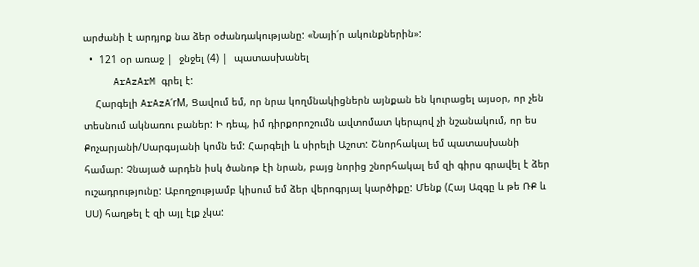արժանի է արդյոք նա ձեր օժանդակությանը: «Նայի՛ր ակունքներին»:
  •  121 օր առաջ |  ջնջել (4) |  պատասխանել
     ArAzArM գրել է:
    Հարգելի ArAzA՛rM, Ցավում եմ, որ նրա կողմնակիցներն այնքան են կուրացել այսօր, որ չեն տեսնում ակնառու բաներ: Ի դեպ, իմ դիրքորոշումն ավտոմատ կերպով չի նշանակում, որ ես Քոչարյանի/Սարգսյանի կոմն եմ: Հարգելի և սիրելի Աշոտ: Շնորհակալ եմ պատասխանի համար: Չնայած արդեն իսկ ծանոթ էի նրան, բայց նորից շնորհակալ եմ զի գիրս գրավել է ձեր ուշադրությունը: Աբողջությամբ կիսում եմ ձեր վերոգրյալ կարծիքը: Մենք (Հայ Ազգը և թե ՌՔ և ՍՍ) հաղթել է զի այլ էլք չկա: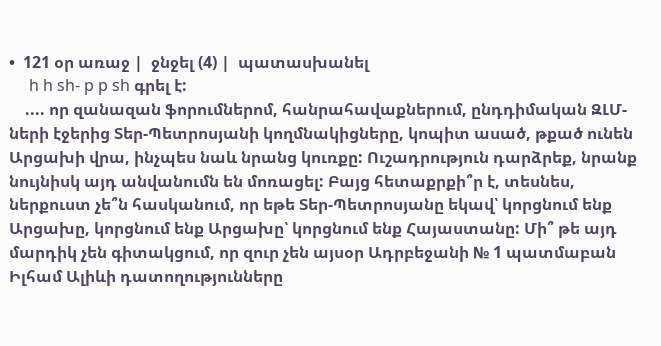•  121 օր առաջ |  ջնջել (4) |  պատասխանել
     h h sh- p p sh գրել է:
    .... որ զանազան ֆորումներոմ, հանրահավաքներում, ընդդիմական ԶԼՄ-ների էջերից Տեր-Պետրոսյանի կողմնակիցները, կոպիտ ասած, թքած ունեն Արցախի վրա, ինչպես նաև նրանց կուռքը: Ուշադրություն դարձրեք, նրանք նույնիսկ այդ անվանումն են մոռացել: Բայց հետաքրքի՞ր է, տեսնես, ներքուստ չե՞ն հասկանում, որ եթե Տեր-Պետրոսյանը եկավ՝ կորցնում ենք Արցախը, կորցնում ենք Արցախը՝ կորցնում ենք Հայաստանը: Մի՞ թե այդ մարդիկ չեն գիտակցում, որ զուր չեն այսօր Ադրբեջանի № 1 պատմաբան Իլհամ Ալիևի դատողությունները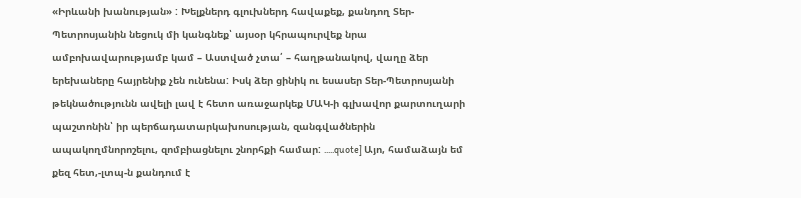«Իրևանի խանության» : Խելքներդ գլուխներդ հավաքեք, քանդող Տեր-Պետրոսյանին նեցուկ մի կանգնեք՝ այսօր կհրապուրվեք նրա ամբոխավարությամբ կամ – Աստված չտա՛ – հաղթանակով, վաղը ձեր երեխաները հայրենիք չեն ունենա: Իսկ ձեր ցինիկ ու եսասեր Տեր-Պետրոսյանի թեկնածությունն ավելի լավ է հետո առաջարկեք ՄԱԿ-ի գլխավոր քարտուղարի պաշտոնին՝ իր պերճադատարկախոսության, զանգվածներին ապակողմնորոշելու, զոմբիացնելու շնորհքի համար: .....quote] Այո, համաձայն եմ քեզ հետ,-լտպ-ն քանդում է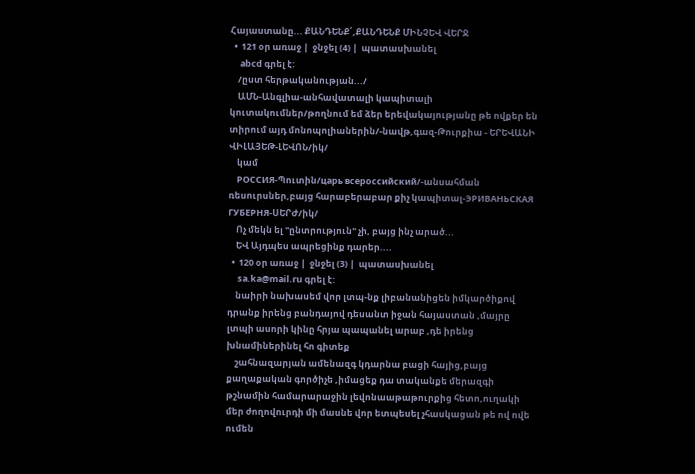Հայաստանը... ՔԱՆԴԵՆՔ՛,ՔԱՆԴԵՆՔ ՄԻՆՉԵՎ ՎԵՐՋ
  •  121 օր առաջ |  ջնջել (4) |  պատասխանել
     abcd գրել է:
    /ըստ հերթականության.../
    ԱՄՆ-Անգլիա-անհավատալի կապիտալի կուտակումներ/թողնում եմ ձեր երեվակայությանը թե ովքեր են տիրում այդ մոնոպոլիաներին/-նավթ,գազ-Թուրքիա - ԵՐԵՎԱՆԻ ՎԻԼԱՅԵԹ-ԼԵՎՈՆ/իկ/
    կամ
    РОССИЯ-Պուտին/царь всероссийский/-անսահման ռեսուրսներ,բայց հարաբերաբար քիչ կապիտալ-ЭРИВАНЬСКАЯ ГУБЕРНЯ-ՍԵՐԺ/իկ/
    Ոչ մեկն ել "ընտրություն" չի, բայց ինչ արած...
    ԵՎ Այդպես ապրեցինք դարեր....
  •  120 օր առաջ |  ջնջել (3) |  պատասխանել
     sa.ka@mail.ru գրել է:
    նաիրի նախասեմ վոր լտպ-նք լիբանանիցեն իմկարծիքով դրանք իրենց բանդայով դեսանտ իջան հայաստան ,մայրը լտպի ասորի կինը հրյա պապանել արաբ ,դե իրենց խնամիներինել հո գիտեք
    շահնազարյան ամենազգ կդարնա բացի հայից,բայց քաղաքական գործիչե ,իմացեք դա տականքե մերազգի թշնամին համարարաջին լեվոնաաթաթուրքից հետո,ուղակի մեր ժողովուրդի մի մասնե վոր ետպեսել չհասկացան թե ով ովե ումեն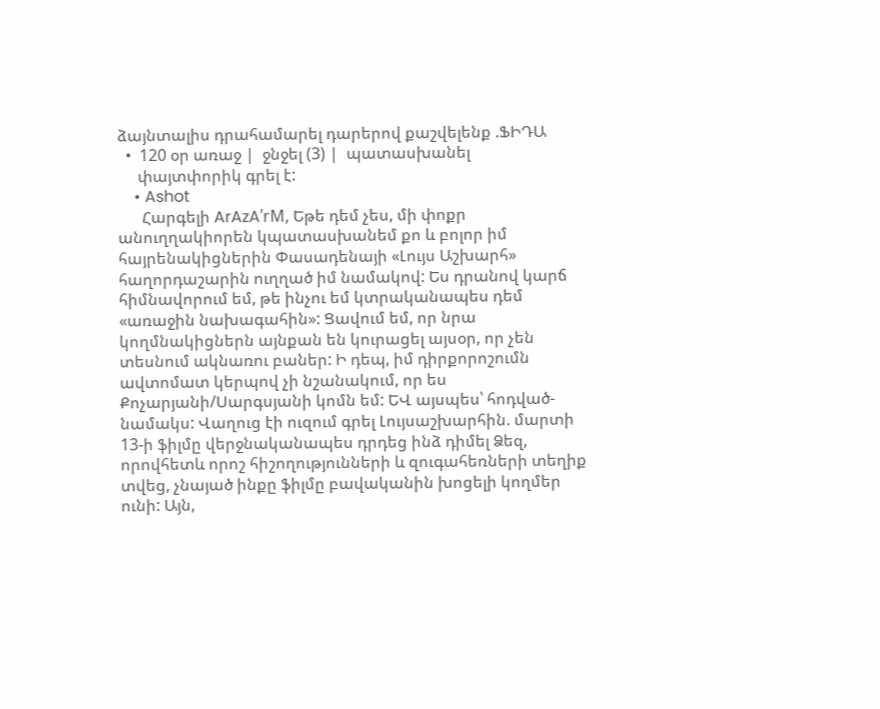ձայնտալիս դրահամարել դարերով քաշվելենք .ՖԻԴԱ
  •  120 օր առաջ |  ջնջել (3) |  պատասխանել
     փայտփորիկ գրել է:
    • Ashot
      Հարգելի ArAzA՛rM, Եթե դեմ չես, մի փոքր անուղղակիորեն կպատասխանեմ քո և բոլոր իմ հայրենակիցներին Փասադենայի «Լույս Աշխարհ» հաղորդաշարին ուղղած իմ նամակով: Ես դրանով կարճ հիմնավորում եմ, թե ինչու եմ կտրականապես դեմ «առաջին նախագահին»: Ցավում եմ, որ նրա կողմնակիցներն այնքան են կուրացել այսօր, որ չեն տեսնում ակնառու բաներ: Ի դեպ, իմ դիրքորոշումն ավտոմատ կերպով չի նշանակում, որ ես Քոչարյանի/Սարգսյանի կոմն եմ: ԵՎ այսպես՝ հոդված-նամակս: Վաղուց էի ուզում գրել Լույսաշխարհին. մարտի 13-ի ֆիլմը վերջնականապես դրդեց ինձ դիմել Ձեզ, որովհետև որոշ հիշողությունների և զուգահեռների տեղիք տվեց, չնայած ինքը ֆիլմը բավականին խոցելի կողմեր ունի: Այն,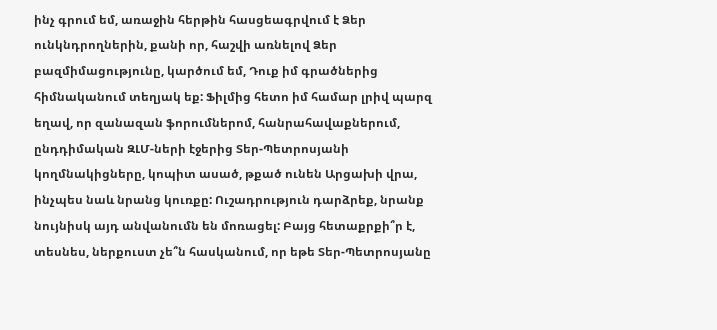ինչ գրում եմ, առաջին հերթին հասցեագրվում է Ձեր ունկնդրողներին, քանի որ, հաշվի առնելով Ձեր բազմիմացությունը, կարծում եմ, Դուք իմ գրածներից հիմնականում տեղյակ եք: Ֆիլմից հետո իմ համար լրիվ պարզ եղավ, որ զանազան ֆորումներոմ, հանրահավաքներում, ընդդիմական ԶԼՄ-ների էջերից Տեր-Պետրոսյանի կողմնակիցները, կոպիտ ասած, թքած ունեն Արցախի վրա, ինչպես նաև նրանց կուռքը: Ուշադրություն դարձրեք, նրանք նույնիսկ այդ անվանումն են մոռացել: Բայց հետաքրքի՞ր է, տեսնես, ներքուստ չե՞ն հասկանում, որ եթե Տեր-Պետրոսյանը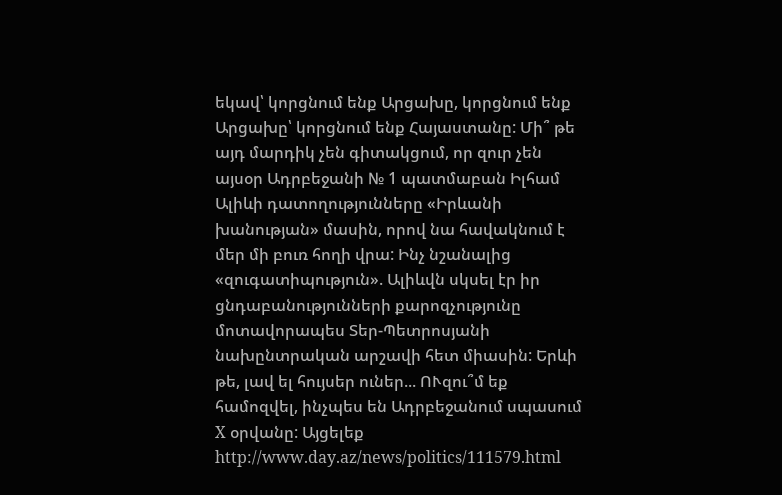եկավ՝ կորցնում ենք Արցախը, կորցնում ենք Արցախը՝ կորցնում ենք Հայաստանը: Մի՞ թե այդ մարդիկ չեն գիտակցում, որ զուր չեն այսօր Ադրբեջանի № 1 պատմաբան Իլհամ Ալիևի դատողությունները «Իրևանի խանության» մասին, որով նա հավակնում է մեր մի բուռ հողի վրա: Ինչ նշանալից «զուգատիպություն». Ալիևվն սկսել էր իր ցնդաբանությունների քարոզչությունը մոտավորապես Տեր-Պետրոսյանի նախընտրական արշավի հետ միասին: Երևի թե, լավ ել հույսեր ուներ... ՈՒզու՞մ եք համոզվել, ինչպես են Ադրբեջանում սպասում X օրվանը: Այցելեք http://www.day.az/news/politics/111579.html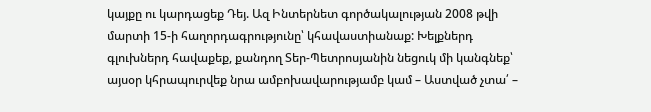կայքը ու կարդացեք Դեյ. Ազ Ինտերնետ գործակալության 2008 թվի մարտի 15-ի հաղորդագրությունը՝ կհավաստիանաք: Խելքներդ գլուխներդ հավաքեք, քանդող Տեր-Պետրոսյանին նեցուկ մի կանգնեք՝ այսօր կհրապուրվեք նրա ամբոխավարությամբ կամ – Աստված չտա՛ –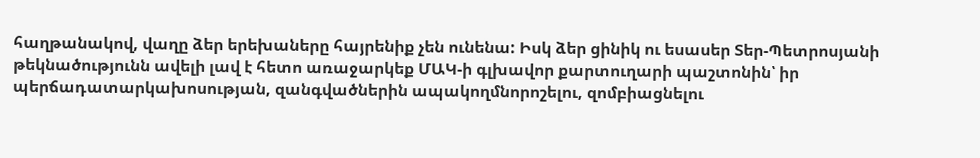հաղթանակով, վաղը ձեր երեխաները հայրենիք չեն ունենա: Իսկ ձեր ցինիկ ու եսասեր Տեր-Պետրոսյանի թեկնածությունն ավելի լավ է հետո առաջարկեք ՄԱԿ-ի գլխավոր քարտուղարի պաշտոնին՝ իր պերճադատարկախոսության, զանգվածներին ապակողմնորոշելու, զոմբիացնելու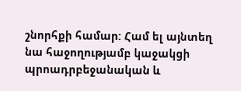շնորհքի համար: Համ ել այնտեղ նա հաջողությամբ կաջակցի պրոադրբեջանական և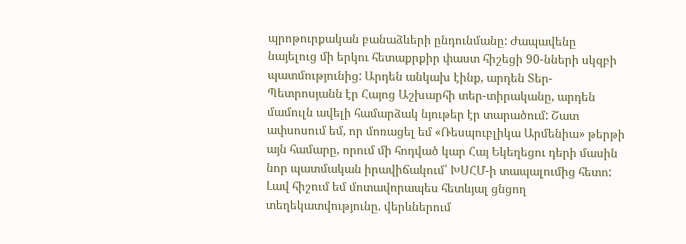պրոթուրքական բանաձևերի ընդունմանը: Ժապավենը նայելուց մի երկու հետաքրքիր փաստ հիշեցի 90-նների սկզբի պատմությունից: Արդեն անկախ էինք, արդեն Տեր-Պետրոսյանն էր Հայոց Աշխարհի տեր-տիրականը, արդեն մամուլն ավելի համարձակ նյութեր էր տարածում: Շատ ափսոսում եմ, որ մոռացել եմ «Ռեսպուբլիկա Արմենիա» թերթի այն համարը, որում մի հոդված կար Հայ Եկեղեցու դերի մասին նոր պատմական իրավիճակում՝ ԽՍՀՄ-ի տապալումից հետո: Լավ հիշում եմ մոտավորապես հետևյալ ցնցող տեղեկատվությունը. վերևներում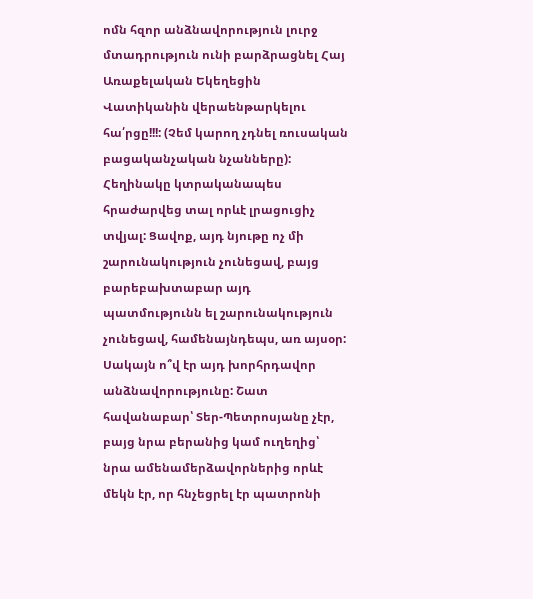ոմն հզոր անձնավորություն լուրջ մտադրություն ունի բարձրացնել Հայ Առաքելական Եկեղեցին Վատիկանին վերաենթարկելու հա՛րցը!!!: (Չեմ կարող չդնել ռուսական բացականչական նչանները): Հեղինակը կտրականապես հրաժարվեց տալ որևէ լրացուցիչ տվյալ: Ցավոք, այդ նյութը ոչ մի շարունակություն չունեցավ, բայց բարեբախտաբար այդ պատմությունն ել շարունակություն չունեցավ, համենայնդեպս, առ այսօր: Սակայն ո՞վ էր այդ խորհրդավոր անձնավորությունը: Շատ հավանաբար՝ Տեր-Պետրոսյանը չէր, բայց նրա բերանից կամ ուղեղից՝ նրա ամենամերձավորներից որևէ մեկն էր, որ հնչեցրել էր պատրոնի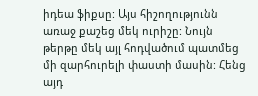իդեա ֆիքսը: Այս հիշողությունն առաջ քաշեց մեկ ուրիշը: Նույն թերթը մեկ այլ հոդվածում պատմեց մի զարհուրելի փաստի մասին: Հենց այդ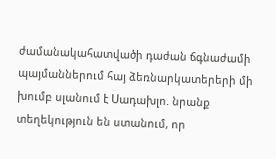ժամանակահատվածի դաժան ճգնաժամի պայմաններում հայ ձեռնարկատերերի մի խումբ սլանում է Սադախլո. նրանք տեղեկություն են ստանում, որ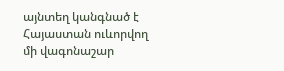այնտեղ կանգնած է Հայաստան ուևորվող մի վագոնաշար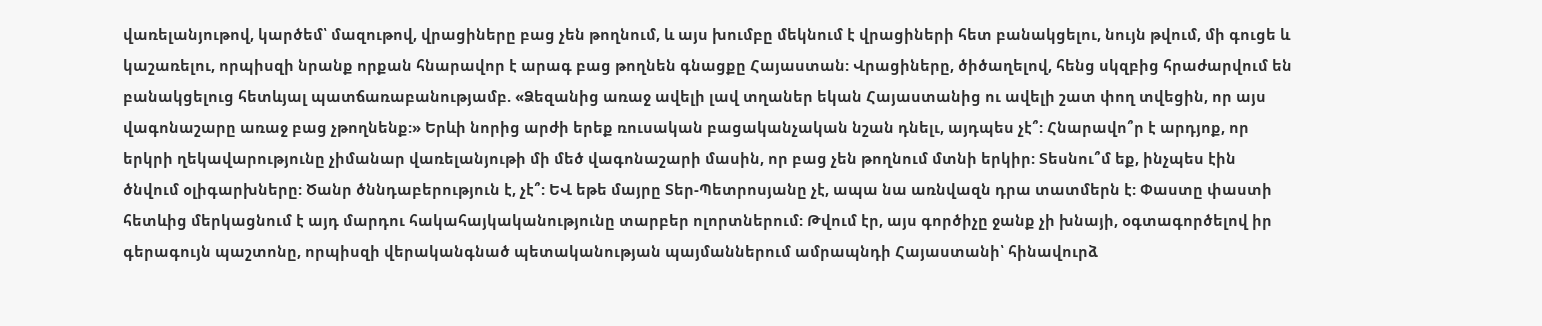վառելանյութով, կարծեմ՝ մազութով, վրացիները բաց չեն թողնում, և այս խումբը մեկնում է վրացիների հետ բանակցելու, նույն թվում, մի գուցե և կաշառելու, որպիսզի նրանք որքան հնարավոր է արագ բաց թողնեն գնացքը Հայաստան: Վրացիները, ծիծաղելով, հենց սկզբից հրաժարվում են բանակցելուց հետևյալ պատճառաբանությամբ. «Ձեզանից առաջ ավելի լավ տղաներ եկան Հայաստանից ու ավելի շատ փող տվեցին, որ այս վագոնաշարը առաջ բաց չթողնենք:» Երևի նորից արժի երեք ռուսական բացականչական նշան դնելւ, այդպես չէ՞: Հնարավո՞ր է արդյոք, որ երկրի ղեկավարությունը չիմանար վառելանյութի մի մեծ վագոնաշարի մասին, որ բաց չեն թողնում մտնի երկիր: Տեսնու՞մ եք, ինչպես էին ծնվում օլիգարխները: Ծանր ծննդաբերություն է, չէ՞: ԵՎ եթե մայրը Տեր-Պետրոսյանը չէ, ապա նա առնվազն դրա տատմերն է: Փաստը փաստի հետևից մերկացնում է այդ մարդու հակահայկականությունը տարբեր ոլորտներում: Թվում էր, այս գործիչը ջանք չի խնայի, օգտագործելով իր գերագույն պաշտոնը, որպիսզի վերականգնած պետականության պայմաններում ամրապնդի Հայաստանի՝ հինավուրձ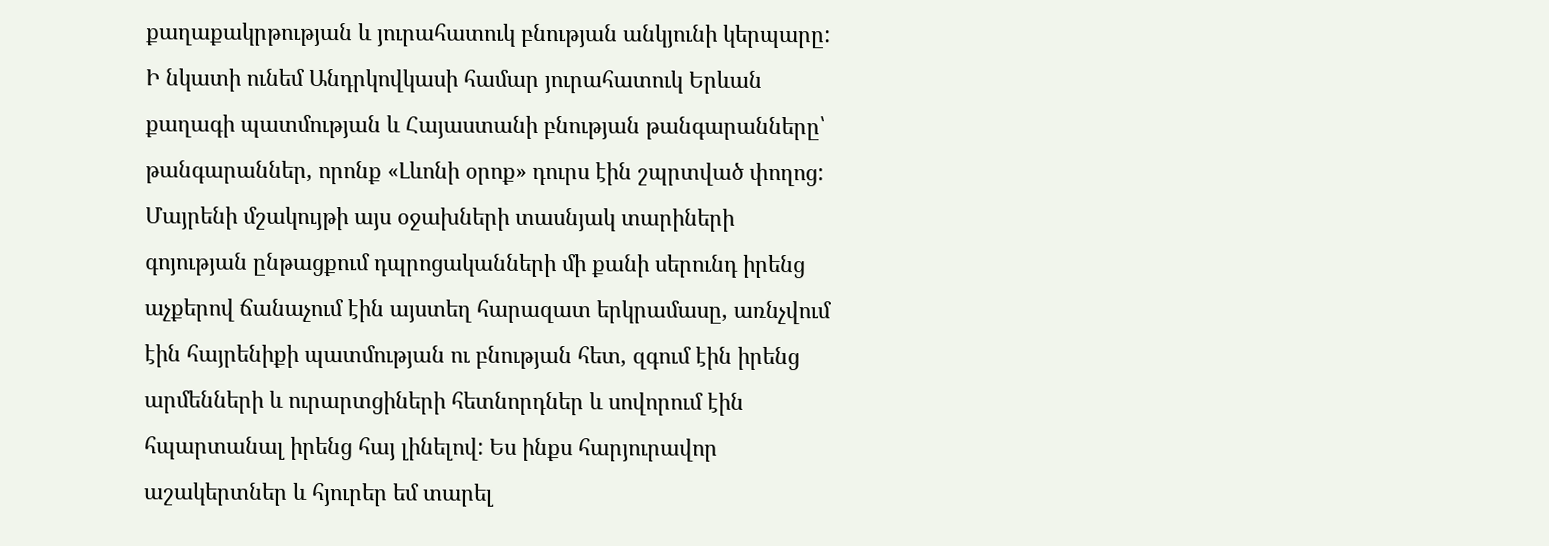քաղաքակրթության և յուրահատուկ բնության անկյունի կերպարը: Ի նկատի ունեմ Անդրկովկասի համար յուրահատուկ Երևան քաղագի պատմության և Հայաստանի բնության թանգարանները՝ թանգարաններ, որոնք «Լևոնի օրոք» դուրս էին շպրտված փողոց: Մայրենի մշակույթի այս օջախների տասնյակ տարիների գոյության ընթացքում դպրոցականների մի քանի սերունդ իրենց աչքերով ճանաչում էին այստեղ հարազատ երկրամասը, առնչվում էին հայրենիքի պատմության ու բնության հետ, զգում էին իրենց արմենների և ուրարտցիների հետնորդներ և սովորում էին հպարտանալ իրենց հայ լինելով: Ես ինքս հարյուրավոր աշակերտներ և հյուրեր եմ տարել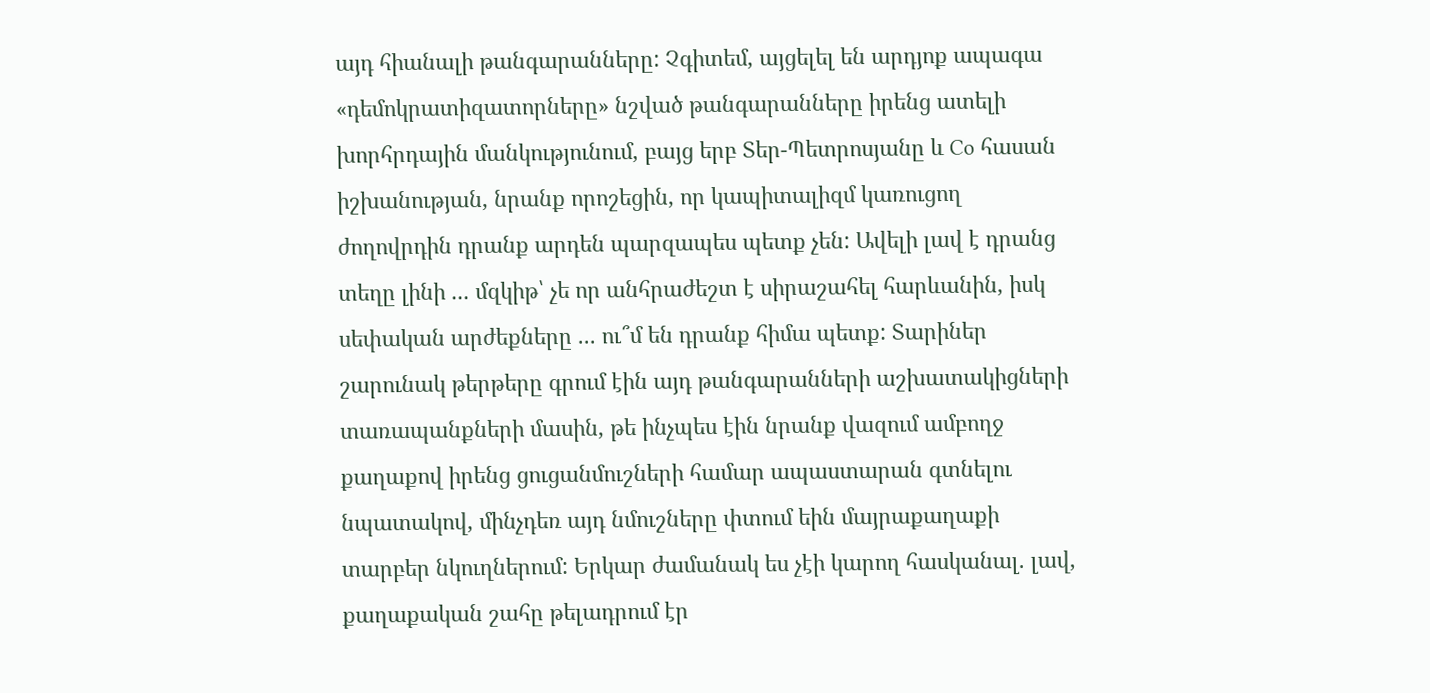այդ հիանալի թանգարանները: Չգիտեմ, այցելել են արդյոք ապագա «դեմոկրատիզատորները» նշված թանգարանները իրենց ատելի խորհրդային մանկությունում, բայց երբ Տեր-Պետրոսյանը և Co հասան իշխանության, նրանք որոշեցին, որ կապիտալիզմ կառուցող ժողովրդին դրանք արդեն պարզապես պետք չեն: Ավելի լավ է դրանց տեղը լինի ... մզկիթ՝ չե որ անհրաժեշտ է սիրաշահել հարևանին, իսկ սեփական արժեքները ... ու՞մ են դրանք հիմա պետք: Տարիներ շարունակ թերթերը գրում էին այդ թանգարանների աշխատակիցների տառապանքների մասին, թե ինչպես էին նրանք վազում ամբողջ քաղաքով իրենց ցուցանմուշների համար ապաստարան գտնելու նպատակով, մինչդեռ այդ նմուշները փտում եին մայրաքաղաքի տարբեր նկուղներում: Երկար ժամանակ ես չէի կարող հասկանալ. լավ, քաղաքական շահը թելադրում էր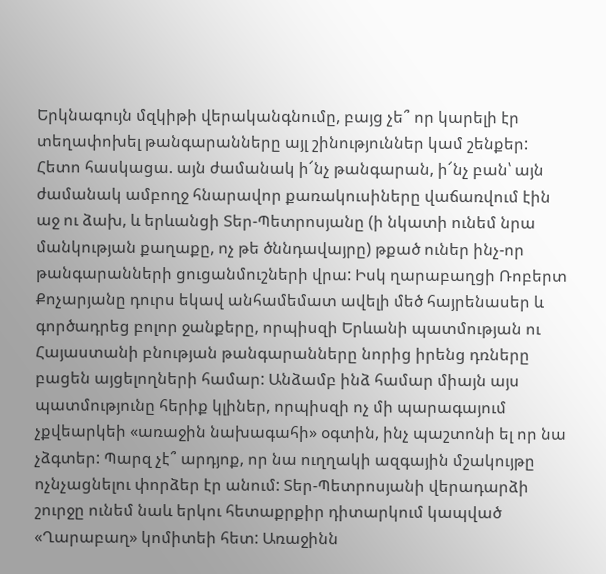Երկնագույն մզկիթի վերականգնումը, բայց չե՞ որ կարելի էր տեղափոխել թանգարանները այլ շինություններ կամ շենքեր: Հետո հասկացա. այն ժամանակ ի՜նչ թանգարան, ի՜նչ բան՝ այն ժամանակ ամբողջ հնարավոր քառակուսիները վաճառվում էին աջ ու ձախ, և երևանցի Տեր-Պետրոսյանը (ի նկատի ունեմ նրա մանկության քաղաքը, ոչ թե ծննդավայրը) թքած ուներ ինչ-որ թանգարանների ցուցանմուշների վրա: Իսկ ղարաբաղցի Ռոբերտ Քոչարյանը դուրս եկավ անհամեմատ ավելի մեծ հայրենասեր և գործադրեց բոլոր ջանքերը, որպիսզի Երևանի պատմության ու Հայաստանի բնության թանգարանները նորից իրենց դռները բացեն այցելողների համար: Անձամբ ինձ համար միայն այս պատմությունը հերիք կլիներ, որպիսզի ոչ մի պարագայում չքվեարկեի «առաջին նախագահի» օգտին, ինչ պաշտոնի ել որ նա չձգտեր: Պարզ չէ՞ արդյոք, որ նա ուղղակի ազգային մշակույթը ոչնչացնելու փորձեր էր անում: Տեր-Պետրոսյանի վերադարձի շուրջը ունեմ նաև երկու հետաքրքիր դիտարկում կապված «Ղարաբաղ» կոմիտեի հետ: Առաջինն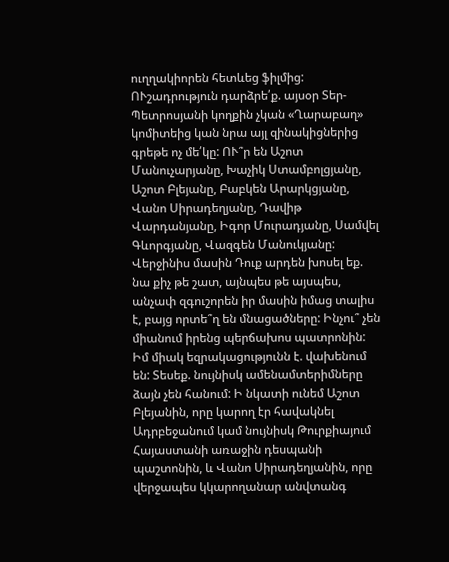ուղղակիորեն հետևեց ֆիլմից: ՈՒշադրություն դարձրե՛ք. այսօր Տեր-Պետրոսյանի կողքին չկան «Ղարաբաղ» կոմիտեից կան նրա այլ զինակիցներից գրեթե ոչ մե՛կը: ՈՒ՞ր են Աշոտ Մանուչարյանը, Խաչիկ Ստամբոլցյանը, Աշոտ Բլեյանը, Բաբկեն Արարկցյանը, Վանո Սիրադեղյանը, Դավիթ Վարդանյանը, Իգոր Մուրադյանը, Սամվել Գևորգյանը, Վազգեն Մանուկյանը: Վերջինիս մասին Դուք արդեն խոսել եք. նա քիչ թե շատ, այնպես թե այսպես, անչափ զգուշորեն իր մասին իմաց տալիս է, բայց որտե՞ղ են մնացածները: Ինչու՞ չեն միանում իրենց պերճախոս պատրոնին: Իմ միակ եզրակացությունն է. վախենում են: Տեսեք. նույնիսկ ամենամտերիմները ձայն չեն հանում: Ի նկատի ունեմ Աշոտ Բլեյանին, որը կարող էր հավակնել Ադրբեջանում կամ նույնիսկ Թուրքիայում Հայաստանի առաջին դեսպանի պաշտոնին, և Վանո Սիրադեղյանին, որը վերջապես կկարողանար անվտանգ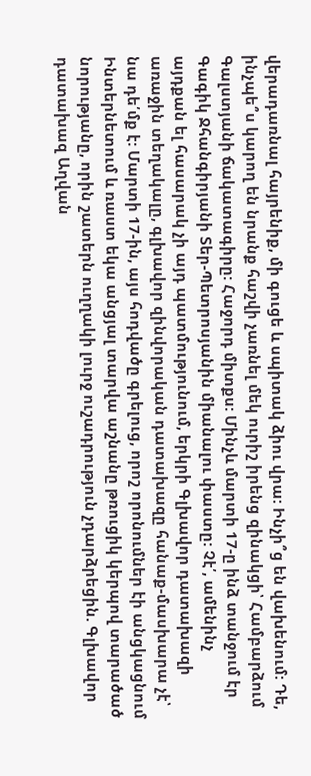վերադառնալ հայրենիք, մի գուցե և սպիտակ ձիու վրա: Ինչի՞ց են վախենում: Դե, ինչպե՞ս կարող են նրանք հաշվի չառնել մեկ ուրիշ իրենց զինակցի՝ Համբարձում Գալստյանի ճակատագիրը: Հաջորդ միտքս: Մինչև մարտի 17-ը ինձ տանջում էր Գագիկ Ջհանգիրյանի Տեր-Պետրոսյանին միանալու փաստը: Չէ՛, ամենինչ այդքան ել հասարակ չի այդ պատմությունում, երկրի Գլխավոր դատախազի առաջին տեղակալը, գլխավոր զինվորական դատախազը հանաք-մասխարա չէ՝ նա դե՛մք է: Մարտի 17-ին, այս հոդվածը գրելուց, որոշ որոնումներ էի անցկացնում Ինտերնետում և ռաստ եկա անցյալ տարվա աշնանը թռուցիկ կերպով տարածած նորությանը, որին շատերն ուղղակի լուրջ ուշադրություն չդարձրեցին. Գլխավոր դատախազ Աղվան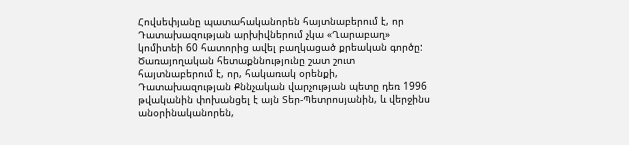Հովսեփյանը պատահականորեն հայտնաբերում է, որ Դատախազության արխիվներում չկա «Ղարաբաղ» կոմիտեի 60 հատորից ավել բաղկացած քրեական գործը: Ծառայողական հետաքննությունը շատ շուտ հայտնաբերում է, որ, հակառակ օրենքի, Դատախազության Քննչական վարչության պետը դեռ 1996 թվականին փոխանցել է այն Տեր-Պետրոսյանին, և վերջինս անօրինականորեն,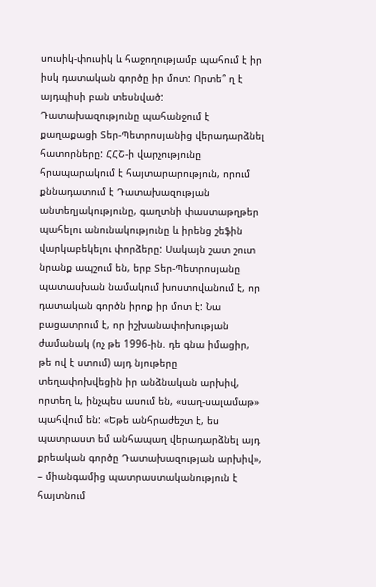սուսիկ-փուսիկ և հաջողությամբ պահում է իր իսկ դատական գործը իր մոտ: Որտե՞ ղ է այդպիսի բան տեսնված: Դատախազությունը պահանջում է քաղաքացի Տեր-Պետրոսյանից վերադարձնել հատորները: ՀՀՇ-ի վարչությունը հրապարակում է հայտարարություն, որում քննադատում է Դատախազության անտեղյակությունը, գաղտնի փաստաթղթեր պահելու անունակությունը և իրենց շեֆին վարկաբեկելու փորձերը: Սակայն շատ շուտ նրանք ապշում են, երբ Տեր-Պետրոսյանը պատասխան նամակում խոստովանում է, որ դատական գործն իրոք իր մոտ է: Նա բացատրում է, որ իշխանափոխության ժամանակ (ոչ թե 1996-ին. դե գնա իմացիր, թե ով է ստում) այդ նյութերը տեղափոխվեցին իր անձնական արխիվ, որտեղ և, ինչպես ասում են, «սաղ-սալամաթ» պահվում են: «Եթե անհրաժեշտ է, ես պատրաստ եմ անհապաղ վերադարձնել այդ քրեական գործը Դատախազության արխիվ», – միանգամից պատրաստականություն է հայտնում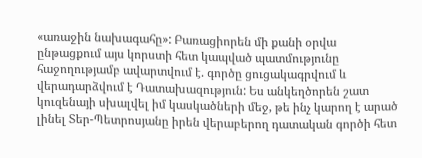«առաջին նախագահը»: Բառացիորեն մի քանի օրվա ընթացքում այս կորստի հետ կապված պատմությունը հաջողությամբ ավարտվում է. գործը ցուցակագրվում և վերադարձվում է Դատախազություն: Ես անկեղծորեն շատ կուզենայի սխալվել իմ կասկածների մեջ, թե ինչ կարող է արած լինել Տեր-Պետրոսյանը իրեն վերաբերող դատական գործի հետ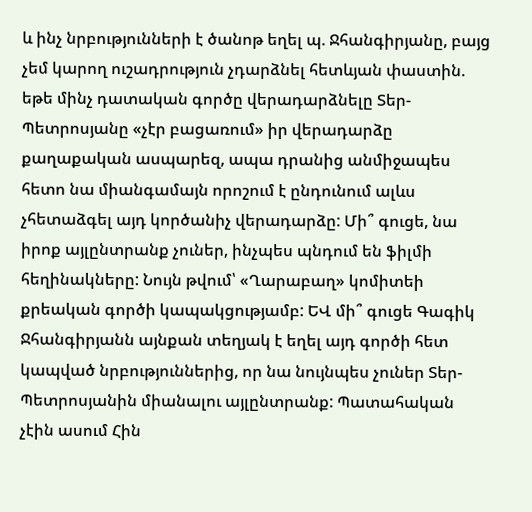և ինչ նրբությունների է ծանոթ եղել պ. Ջհանգիրյանը, բայց չեմ կարող ուշադրություն չդարձնել հետևյան փաստին. եթե մինչ դատական գործը վերադարձնելը Տեր-Պետրոսյանը «չէր բացառում» իր վերադարձը քաղաքական ասպարեզ, ապա դրանից անմիջապես հետո նա միանգամայն որոշում է ընդունում ալևս չհետաձգել այդ կործանիչ վերադարձը: Մի՞ գուցե, նա իրոք այլընտրանք չուներ, ինչպես պնդում են ֆիլմի հեղինակները: Նույն թվում՝ «Ղարաբաղ» կոմիտեի քրեական գործի կապակցությամբ: ԵՎ մի՞ գուցե Գագիկ Ջհանգիրյանն այնքան տեղյակ է եղել այդ գործի հետ կապված նրբություններից, որ նա նույնպես չուներ Տեր-Պետրոսյանին միանալու այլընտրանք: Պատահական չէին ասում Հին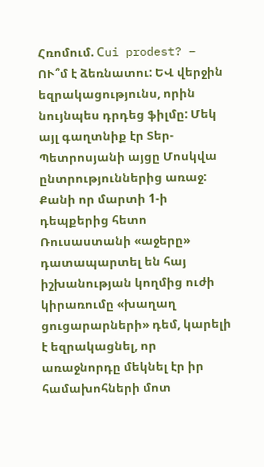Հռոմում. Сui prodest? – ՈՒ՞մ է ձեռնատու: ԵՎ վերջին եզրակացությունս, որին նույնպես դրդեց ֆիլմը: Մեկ այլ գաղտնիք էր Տեր-Պետրոսյանի այցը Մոսկվա ընտրություններից առաջ: Քանի որ մարտի 1-ի դեպքերից հետո Ռուսաստանի «աջերը» դատապարտել են հայ իշխանության կողմից ուժի կիրառումը «խաղաղ ցուցարարների» դեմ, կարելի է եզրակացնել, որ առաջնորդը մեկնել էր իր համախոհների մոտ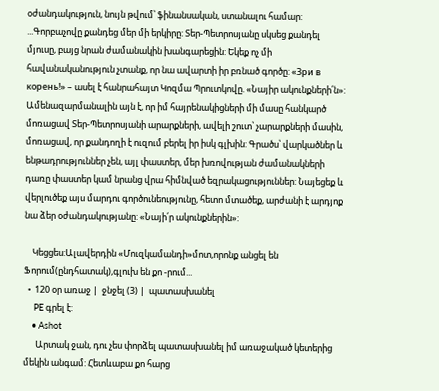օժանդակություն, նույն թվում՝ ֆինանսական, ստանալու համար: ...Գորբաչովը քանդեց մեր մի երկիրը: Տեր-Պետրոսյանը սկսեց քանդել մյուսը, բայց նրան ժամանակին խանգարեցին: Եկեք ոչ մի հավանականություն չտանք, որ նա ավարտի իր բռնած գործը: «Зри в корень!» – ասել է հանրահայտ Կոզմա Պրուտկովը. «Նայիր ակունքների՛ն»: Ամենազարմանալին այն է, որ իմ հայրենակիցների մի մասը հանկարծ մոռացավ Տեր-Պետրոսյանի արարքների, ավելի շուտ՝ չարարքների մասին, մոռացավ, որ քանդողի է ուզում բերել իր իսկ գլխին: Գրածս՝ վարկածներ և ենթադրություններ չեն, այլ փաստեր, մեր խռովության ժամանակների դառը փաստեր կամ նրանց վրա հիմնված եզրակացություններ: Նայեցեք և վերլուծեք այս մարդու գործունեությունը, հետո մտածեք, արժանի է արդյոք նա ձեր օժանդակությանը: «Նայի՛ր ակունքներին»:

    Կեցցես:Ալավերդին «Մուզկամանդի»մոտ,որոնք անցել են Ֆորում(ընդհատակ),գլուխ են քո -րում...
  •  120 օր առաջ |  ջնջել (3) |  պատասխանել
     PE գրել է:
    • Ashot
      Արտակ ջան, դու չես փորձել պատասխանել իմ առաջակած կետերից մեկին անգամ: Հետևաբա քո հարց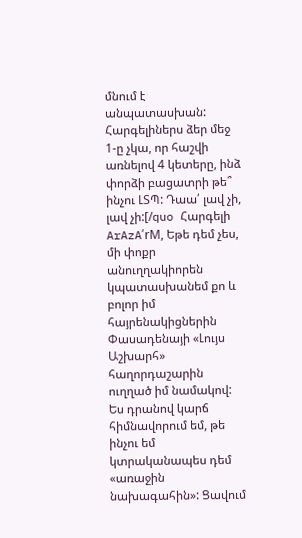մնում է անպատասխան: Հարգելիներս ձեր մեջ 1-ը չկա, որ հաշվի առնելով 4 կետերը, ինձ փորձի բացատրի թե՞ ինչու ԼՏՊ: Դաա՛ լավ չի, լավ չի:[/quo Հարգելի ArAzA՛rM, Եթե դեմ չես, մի փոքր անուղղակիորեն կպատասխանեմ քո և բոլոր իմ հայրենակիցներին Փասադենայի «Լույս Աշխարհ» հաղորդաշարին ուղղած իմ նամակով: Ես դրանով կարճ հիմնավորում եմ, թե ինչու եմ կտրականապես դեմ «առաջին նախագահին»: Ցավում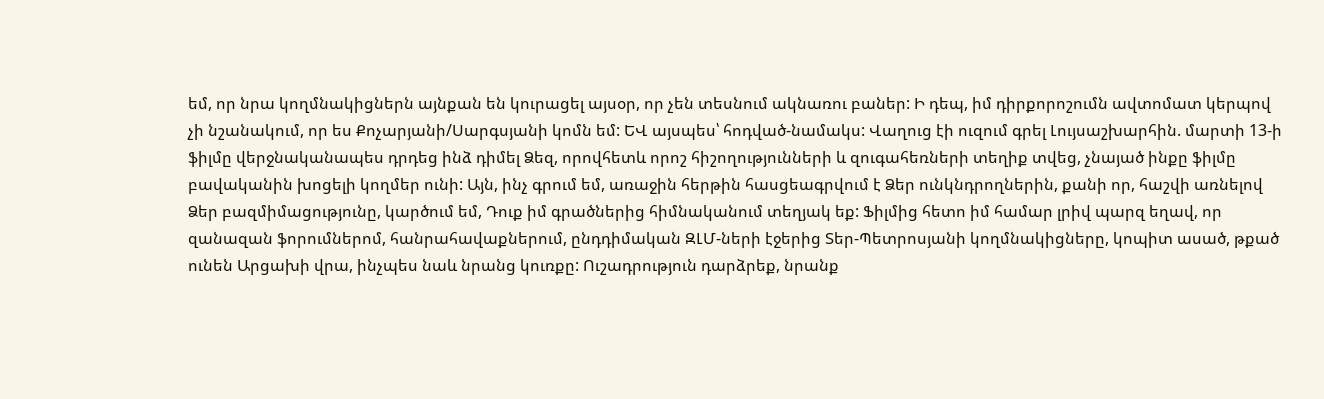եմ, որ նրա կողմնակիցներն այնքան են կուրացել այսօր, որ չեն տեսնում ակնառու բաներ: Ի դեպ, իմ դիրքորոշումն ավտոմատ կերպով չի նշանակում, որ ես Քոչարյանի/Սարգսյանի կոմն եմ: ԵՎ այսպես՝ հոդված-նամակս: Վաղուց էի ուզում գրել Լույսաշխարհին. մարտի 13-ի ֆիլմը վերջնականապես դրդեց ինձ դիմել Ձեզ, որովհետև որոշ հիշողությունների և զուգահեռների տեղիք տվեց, չնայած ինքը ֆիլմը բավականին խոցելի կողմեր ունի: Այն, ինչ գրում եմ, առաջին հերթին հասցեագրվում է Ձեր ունկնդրողներին, քանի որ, հաշվի առնելով Ձեր բազմիմացությունը, կարծում եմ, Դուք իմ գրածներից հիմնականում տեղյակ եք: Ֆիլմից հետո իմ համար լրիվ պարզ եղավ, որ զանազան ֆորումներոմ, հանրահավաքներում, ընդդիմական ԶԼՄ-ների էջերից Տեր-Պետրոսյանի կողմնակիցները, կոպիտ ասած, թքած ունեն Արցախի վրա, ինչպես նաև նրանց կուռքը: Ուշադրություն դարձրեք, նրանք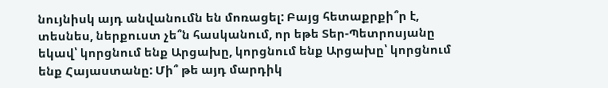նույնիսկ այդ անվանումն են մոռացել: Բայց հետաքրքի՞ր է, տեսնես, ներքուստ չե՞ն հասկանում, որ եթե Տեր-Պետրոսյանը եկավ՝ կորցնում ենք Արցախը, կորցնում ենք Արցախը՝ կորցնում ենք Հայաստանը: Մի՞ թե այդ մարդիկ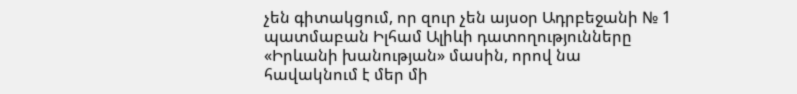չեն գիտակցում, որ զուր չեն այսօր Ադրբեջանի № 1 պատմաբան Իլհամ Ալիևի դատողությունները «Իրևանի խանության» մասին, որով նա հավակնում է մեր մի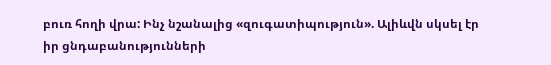բուռ հողի վրա: Ինչ նշանալից «զուգատիպություն». Ալիևվն սկսել էր իր ցնդաբանությունների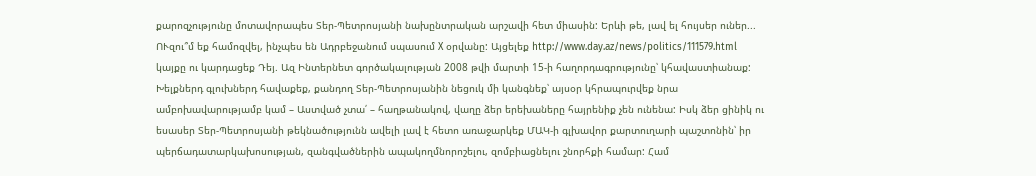քարոզչությունը մոտավորապես Տեր-Պետրոսյանի նախընտրական արշավի հետ միասին: Երևի թե, լավ ել հույսեր ուներ... ՈՒզու՞մ եք համոզվել, ինչպես են Ադրբեջանում սպասում X օրվանը: Այցելեք http://www.day.az/news/politics/111579.html կայքը ու կարդացեք Դեյ. Ազ Ինտերնետ գործակալության 2008 թվի մարտի 15-ի հաղորդագրությունը՝ կհավաստիանաք: Խելքներդ գլուխներդ հավաքեք, քանդող Տեր-Պետրոսյանին նեցուկ մի կանգնեք՝ այսօր կհրապուրվեք նրա ամբոխավարությամբ կամ – Աստված չտա՛ – հաղթանակով, վաղը ձեր երեխաները հայրենիք չեն ունենա: Իսկ ձեր ցինիկ ու եսասեր Տեր-Պետրոսյանի թեկնածությունն ավելի լավ է հետո առաջարկեք ՄԱԿ-ի գլխավոր քարտուղարի պաշտոնին՝ իր պերճադատարկախոսության, զանգվածներին ապակողմնորոշելու, զոմբիացնելու շնորհքի համար: Համ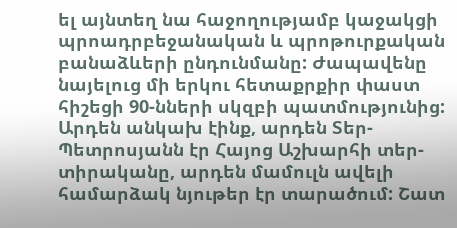ել այնտեղ նա հաջողությամբ կաջակցի պրոադրբեջանական և պրոթուրքական բանաձևերի ընդունմանը: Ժապավենը նայելուց մի երկու հետաքրքիր փաստ հիշեցի 90-նների սկզբի պատմությունից: Արդեն անկախ էինք, արդեն Տեր-Պետրոսյանն էր Հայոց Աշխարհի տեր-տիրականը, արդեն մամուլն ավելի համարձակ նյութեր էր տարածում: Շատ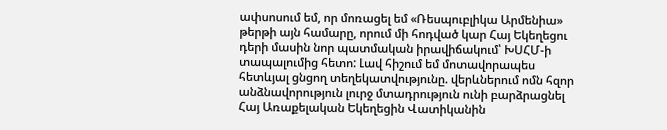ափսոսում եմ, որ մոռացել եմ «Ռեսպուբլիկա Արմենիա» թերթի այն համարը, որում մի հոդված կար Հայ Եկեղեցու դերի մասին նոր պատմական իրավիճակում՝ ԽՍՀՄ-ի տապալումից հետո: Լավ հիշում եմ մոտավորապես հետևյալ ցնցող տեղեկատվությունը. վերևներում ոմն հզոր անձնավորություն լուրջ մտադրություն ունի բարձրացնել Հայ Առաքելական Եկեղեցին Վատիկանին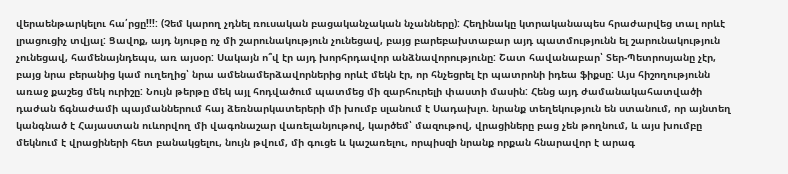վերաենթարկելու հա՛րցը!!!: (Չեմ կարող չդնել ռուսական բացականչական նչանները): Հեղինակը կտրականապես հրաժարվեց տալ որևէ լրացուցիչ տվյալ: Ցավոք, այդ նյութը ոչ մի շարունակություն չունեցավ, բայց բարեբախտաբար այդ պատմությունն ել շարունակություն չունեցավ, համենայնդեպս, առ այսօր: Սակայն ո՞վ էր այդ խորհրդավոր անձնավորությունը: Շատ հավանաբար՝ Տեր-Պետրոսյանը չէր, բայց նրա բերանից կամ ուղեղից՝ նրա ամենամերձավորներից որևէ մեկն էր, որ հնչեցրել էր պատրոնի իդեա ֆիքսը: Այս հիշողությունն առաջ քաշեց մեկ ուրիշը: Նույն թերթը մեկ այլ հոդվածում պատմեց մի զարհուրելի փաստի մասին: Հենց այդ ժամանակահատվածի դաժան ճգնաժամի պայմաններում հայ ձեռնարկատերերի մի խումբ սլանում է Սադախլո. նրանք տեղեկություն են ստանում, որ այնտեղ կանգնած է Հայաստան ուևորվող մի վագոնաշար վառելանյութով, կարծեմ՝ մազութով, վրացիները բաց չեն թողնում, և այս խումբը մեկնում է վրացիների հետ բանակցելու, նույն թվում, մի գուցե և կաշառելու, որպիսզի նրանք որքան հնարավոր է արագ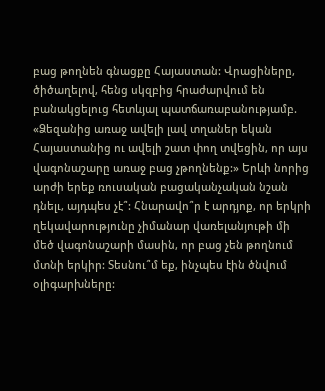բաց թողնեն գնացքը Հայաստան: Վրացիները, ծիծաղելով, հենց սկզբից հրաժարվում են բանակցելուց հետևյալ պատճառաբանությամբ. «Ձեզանից առաջ ավելի լավ տղաներ եկան Հայաստանից ու ավելի շատ փող տվեցին, որ այս վագոնաշարը առաջ բաց չթողնենք:» Երևի նորից արժի երեք ռուսական բացականչական նշան դնելւ, այդպես չէ՞: Հնարավո՞ր է արդյոք, որ երկրի ղեկավարությունը չիմանար վառելանյութի մի մեծ վագոնաշարի մասին, որ բաց չեն թողնում մտնի երկիր: Տեսնու՞մ եք, ինչպես էին ծնվում օլիգարխները: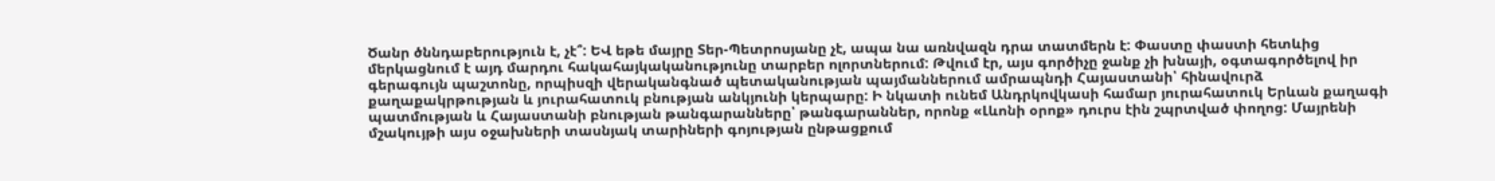Ծանր ծննդաբերություն է, չէ՞: ԵՎ եթե մայրը Տեր-Պետրոսյանը չէ, ապա նա առնվազն դրա տատմերն է: Փաստը փաստի հետևից մերկացնում է այդ մարդու հակահայկականությունը տարբեր ոլորտներում: Թվում էր, այս գործիչը ջանք չի խնայի, օգտագործելով իր գերագույն պաշտոնը, որպիսզի վերականգնած պետականության պայմաններում ամրապնդի Հայաստանի՝ հինավուրձ քաղաքակրթության և յուրահատուկ բնության անկյունի կերպարը: Ի նկատի ունեմ Անդրկովկասի համար յուրահատուկ Երևան քաղագի պատմության և Հայաստանի բնության թանգարանները՝ թանգարաններ, որոնք «Լևոնի օրոք» դուրս էին շպրտված փողոց: Մայրենի մշակույթի այս օջախների տասնյակ տարիների գոյության ընթացքում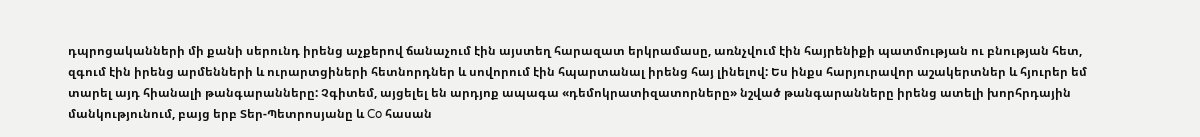դպրոցականների մի քանի սերունդ իրենց աչքերով ճանաչում էին այստեղ հարազատ երկրամասը, առնչվում էին հայրենիքի պատմության ու բնության հետ, զգում էին իրենց արմենների և ուրարտցիների հետնորդներ և սովորում էին հպարտանալ իրենց հայ լինելով: Ես ինքս հարյուրավոր աշակերտներ և հյուրեր եմ տարել այդ հիանալի թանգարանները: Չգիտեմ, այցելել են արդյոք ապագա «դեմոկրատիզատորները» նշված թանգարանները իրենց ատելի խորհրդային մանկությունում, բայց երբ Տեր-Պետրոսյանը և Co հասան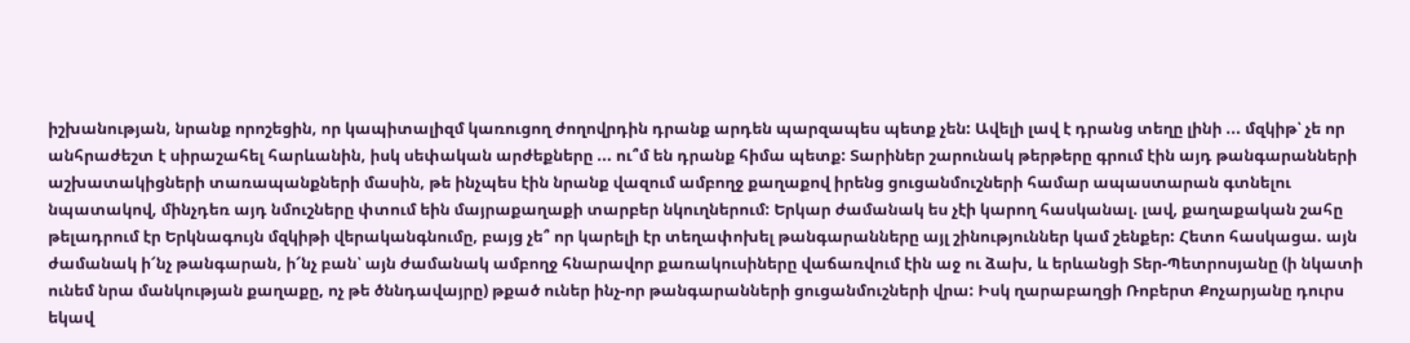իշխանության, նրանք որոշեցին, որ կապիտալիզմ կառուցող ժողովրդին դրանք արդեն պարզապես պետք չեն: Ավելի լավ է դրանց տեղը լինի ... մզկիթ՝ չե որ անհրաժեշտ է սիրաշահել հարևանին, իսկ սեփական արժեքները ... ու՞մ են դրանք հիմա պետք: Տարիներ շարունակ թերթերը գրում էին այդ թանգարանների աշխատակիցների տառապանքների մասին, թե ինչպես էին նրանք վազում ամբողջ քաղաքով իրենց ցուցանմուշների համար ապաստարան գտնելու նպատակով, մինչդեռ այդ նմուշները փտում եին մայրաքաղաքի տարբեր նկուղներում: Երկար ժամանակ ես չէի կարող հասկանալ. լավ, քաղաքական շահը թելադրում էր Երկնագույն մզկիթի վերականգնումը, բայց չե՞ որ կարելի էր տեղափոխել թանգարանները այլ շինություններ կամ շենքեր: Հետո հասկացա. այն ժամանակ ի՜նչ թանգարան, ի՜նչ բան՝ այն ժամանակ ամբողջ հնարավոր քառակուսիները վաճառվում էին աջ ու ձախ, և երևանցի Տեր-Պետրոսյանը (ի նկատի ունեմ նրա մանկության քաղաքը, ոչ թե ծննդավայրը) թքած ուներ ինչ-որ թանգարանների ցուցանմուշների վրա: Իսկ ղարաբաղցի Ռոբերտ Քոչարյանը դուրս եկավ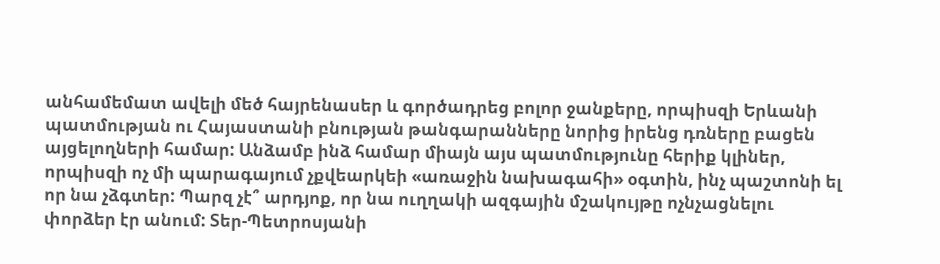անհամեմատ ավելի մեծ հայրենասեր և գործադրեց բոլոր ջանքերը, որպիսզի Երևանի պատմության ու Հայաստանի բնության թանգարանները նորից իրենց դռները բացեն այցելողների համար: Անձամբ ինձ համար միայն այս պատմությունը հերիք կլիներ, որպիսզի ոչ մի պարագայում չքվեարկեի «առաջին նախագահի» օգտին, ինչ պաշտոնի ել որ նա չձգտեր: Պարզ չէ՞ արդյոք, որ նա ուղղակի ազգային մշակույթը ոչնչացնելու փորձեր էր անում: Տեր-Պետրոսյանի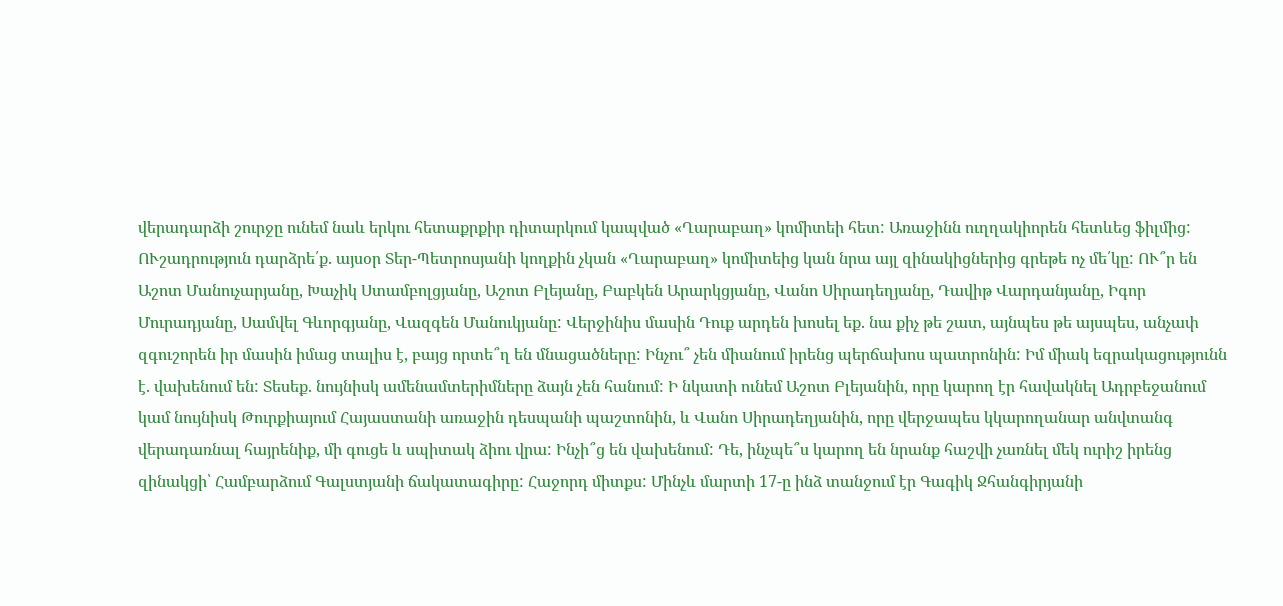վերադարձի շուրջը ունեմ նաև երկու հետաքրքիր դիտարկում կապված «Ղարաբաղ» կոմիտեի հետ: Առաջինն ուղղակիորեն հետևեց ֆիլմից: ՈՒշադրություն դարձրե՛ք. այսօր Տեր-Պետրոսյանի կողքին չկան «Ղարաբաղ» կոմիտեից կան նրա այլ զինակիցներից գրեթե ոչ մե՛կը: ՈՒ՞ր են Աշոտ Մանուչարյանը, Խաչիկ Ստամբոլցյանը, Աշոտ Բլեյանը, Բաբկեն Արարկցյանը, Վանո Սիրադեղյանը, Դավիթ Վարդանյանը, Իգոր Մուրադյանը, Սամվել Գևորգյանը, Վազգեն Մանուկյանը: Վերջինիս մասին Դուք արդեն խոսել եք. նա քիչ թե շատ, այնպես թե այսպես, անչափ զգուշորեն իր մասին իմաց տալիս է, բայց որտե՞ղ են մնացածները: Ինչու՞ չեն միանում իրենց պերճախոս պատրոնին: Իմ միակ եզրակացությունն է. վախենում են: Տեսեք. նույնիսկ ամենամտերիմները ձայն չեն հանում: Ի նկատի ունեմ Աշոտ Բլեյանին, որը կարող էր հավակնել Ադրբեջանում կամ նույնիսկ Թուրքիայում Հայաստանի առաջին դեսպանի պաշտոնին, և Վանո Սիրադեղյանին, որը վերջապես կկարողանար անվտանգ վերադառնալ հայրենիք, մի գուցե և սպիտակ ձիու վրա: Ինչի՞ց են վախենում: Դե, ինչպե՞ս կարող են նրանք հաշվի չառնել մեկ ուրիշ իրենց զինակցի՝ Համբարձում Գալստյանի ճակատագիրը: Հաջորդ միտքս: Մինչև մարտի 17-ը ինձ տանջում էր Գագիկ Ջհանգիրյանի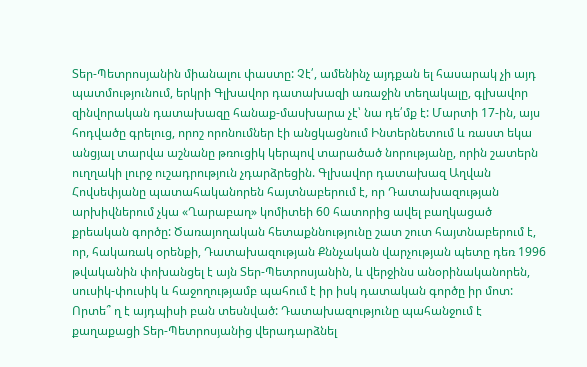Տեր-Պետրոսյանին միանալու փաստը: Չէ՛, ամենինչ այդքան ել հասարակ չի այդ պատմությունում, երկրի Գլխավոր դատախազի առաջին տեղակալը, գլխավոր զինվորական դատախազը հանաք-մասխարա չէ՝ նա դե՛մք է: Մարտի 17-ին, այս հոդվածը գրելուց, որոշ որոնումներ էի անցկացնում Ինտերնետում և ռաստ եկա անցյալ տարվա աշնանը թռուցիկ կերպով տարածած նորությանը, որին շատերն ուղղակի լուրջ ուշադրություն չդարձրեցին. Գլխավոր դատախազ Աղվան Հովսեփյանը պատահականորեն հայտնաբերում է, որ Դատախազության արխիվներում չկա «Ղարաբաղ» կոմիտեի 60 հատորից ավել բաղկացած քրեական գործը: Ծառայողական հետաքննությունը շատ շուտ հայտնաբերում է, որ, հակառակ օրենքի, Դատախազության Քննչական վարչության պետը դեռ 1996 թվականին փոխանցել է այն Տեր-Պետրոսյանին, և վերջինս անօրինականորեն, սուսիկ-փուսիկ և հաջողությամբ պահում է իր իսկ դատական գործը իր մոտ: Որտե՞ ղ է այդպիսի բան տեսնված: Դատախազությունը պահանջում է քաղաքացի Տեր-Պետրոսյանից վերադարձնել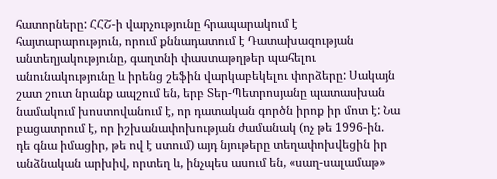հատորները: ՀՀՇ-ի վարչությունը հրապարակում է հայտարարություն, որում քննադատում է Դատախազության անտեղյակությունը, գաղտնի փաստաթղթեր պահելու անունակությունը և իրենց շեֆին վարկաբեկելու փորձերը: Սակայն շատ շուտ նրանք ապշում են, երբ Տեր-Պետրոսյանը պատասխան նամակում խոստովանում է, որ դատական գործն իրոք իր մոտ է: Նա բացատրում է, որ իշխանափոխության ժամանակ (ոչ թե 1996-ին. դե գնա իմացիր, թե ով է ստում) այդ նյութերը տեղափոխվեցին իր անձնական արխիվ, որտեղ և, ինչպես ասում են, «սաղ-սալամաթ»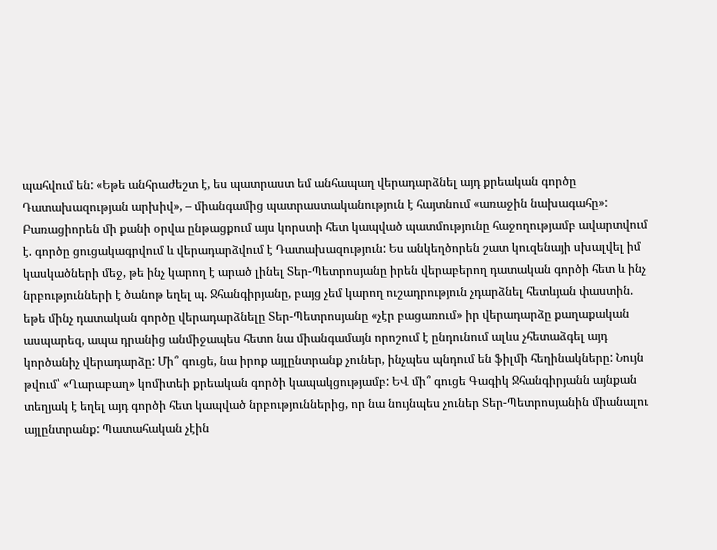պահվում են: «Եթե անհրաժեշտ է, ես պատրաստ եմ անհապաղ վերադարձնել այդ քրեական գործը Դատախազության արխիվ», – միանգամից պատրաստականություն է հայտնում «առաջին նախագահը»: Բառացիորեն մի քանի օրվա ընթացքում այս կորստի հետ կապված պատմությունը հաջողությամբ ավարտվում է. գործը ցուցակագրվում և վերադարձվում է Դատախազություն: Ես անկեղծորեն շատ կուզենայի սխալվել իմ կասկածների մեջ, թե ինչ կարող է արած լինել Տեր-Պետրոսյանը իրեն վերաբերող դատական գործի հետ և ինչ նրբությունների է ծանոթ եղել պ. Ջհանգիրյանը, բայց չեմ կարող ուշադրություն չդարձնել հետևյան փաստին. եթե մինչ դատական գործը վերադարձնելը Տեր-Պետրոսյանը «չէր բացառում» իր վերադարձը քաղաքական ասպարեզ, ապա դրանից անմիջապես հետո նա միանգամայն որոշում է ընդունում ալևս չհետաձգել այդ կործանիչ վերադարձը: Մի՞ գուցե, նա իրոք այլընտրանք չուներ, ինչպես պնդում են ֆիլմի հեղինակները: Նույն թվում՝ «Ղարաբաղ» կոմիտեի քրեական գործի կապակցությամբ: ԵՎ մի՞ գուցե Գագիկ Ջհանգիրյանն այնքան տեղյակ է եղել այդ գործի հետ կապված նրբություններից, որ նա նույնպես չուներ Տեր-Պետրոսյանին միանալու այլընտրանք: Պատահական չէին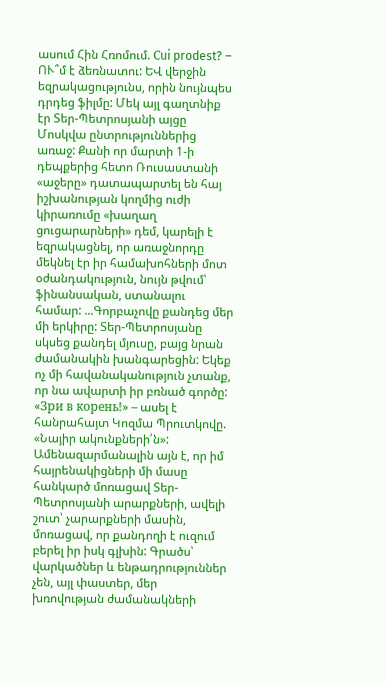ասում Հին Հռոմում. Сui prodest? – ՈՒ՞մ է ձեռնատու: ԵՎ վերջին եզրակացությունս, որին նույնպես դրդեց ֆիլմը: Մեկ այլ գաղտնիք էր Տեր-Պետրոսյանի այցը Մոսկվա ընտրություններից առաջ: Քանի որ մարտի 1-ի դեպքերից հետո Ռուսաստանի «աջերը» դատապարտել են հայ իշխանության կողմից ուժի կիրառումը «խաղաղ ցուցարարների» դեմ, կարելի է եզրակացնել, որ առաջնորդը մեկնել էր իր համախոհների մոտ օժանդակություն, նույն թվում՝ ֆինանսական, ստանալու համար: ...Գորբաչովը քանդեց մեր մի երկիրը: Տեր-Պետրոսյանը սկսեց քանդել մյուսը, բայց նրան ժամանակին խանգարեցին: Եկեք ոչ մի հավանականություն չտանք, որ նա ավարտի իր բռնած գործը: «Зри в корень!» – ասել է հանրահայտ Կոզմա Պրուտկովը. «Նայիր ակունքների՛ն»: Ամենազարմանալին այն է, որ իմ հայրենակիցների մի մասը հանկարծ մոռացավ Տեր-Պետրոսյանի արարքների, ավելի շուտ՝ չարարքների մասին, մոռացավ, որ քանդողի է ուզում բերել իր իսկ գլխին: Գրածս՝ վարկածներ և ենթադրություններ չեն, այլ փաստեր, մեր խռովության ժամանակների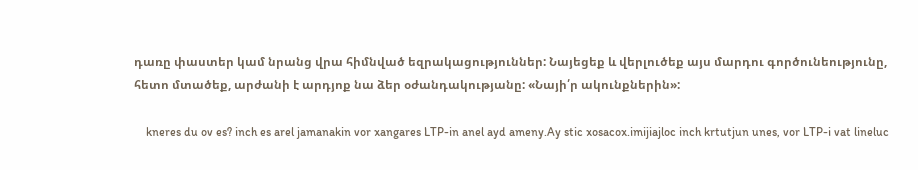դառը փաստեր կամ նրանց վրա հիմնված եզրակացություններ: Նայեցեք և վերլուծեք այս մարդու գործունեությունը, հետո մտածեք, արժանի է արդյոք նա ձեր օժանդակությանը: «Նայի՛ր ակունքներին»:

    kneres du ov es? inch es arel jamanakin vor xangares LTP-in anel ayd ameny.Ay stic xosacox.imijiajloc inch krtutjun unes, vor LTP-i vat lineluc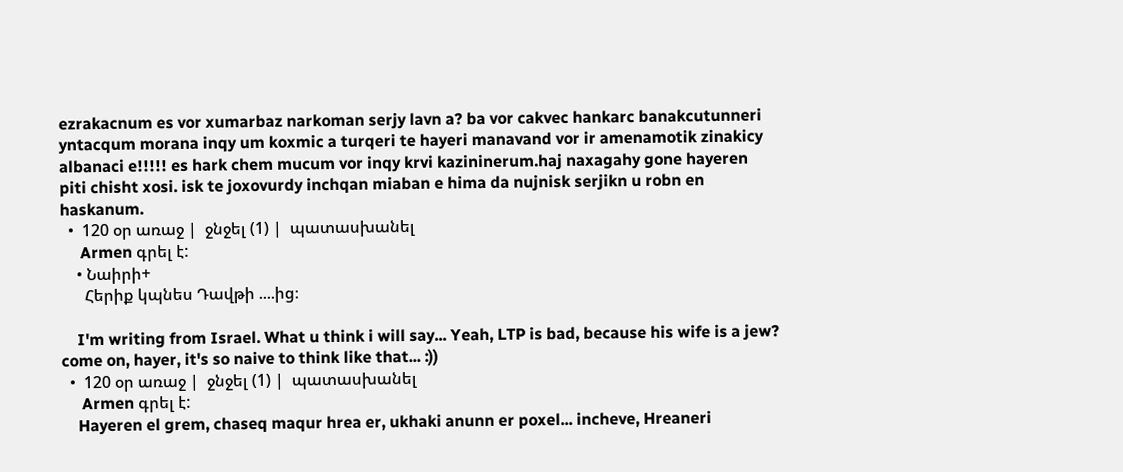ezrakacnum es vor xumarbaz narkoman serjy lavn a? ba vor cakvec hankarc banakcutunneri yntacqum morana inqy um koxmic a turqeri te hayeri manavand vor ir amenamotik zinakicy albanaci e!!!!! es hark chem mucum vor inqy krvi kazininerum.haj naxagahy gone hayeren piti chisht xosi. isk te joxovurdy inchqan miaban e hima da nujnisk serjikn u robn en haskanum.
  •  120 օր առաջ |  ջնջել (1) |  պատասխանել
     Armen գրել է:
    • Նաիրի+
      Հերիք կպնես Դավթի ....ից։

    I'm writing from Israel. What u think i will say... Yeah, LTP is bad, because his wife is a jew? come on, hayer, it's so naive to think like that... :))
  •  120 օր առաջ |  ջնջել (1) |  պատասխանել
     Armen գրել է:
    Hayeren el grem, chaseq maqur hrea er, ukhaki anunn er poxel... incheve, Hreaneri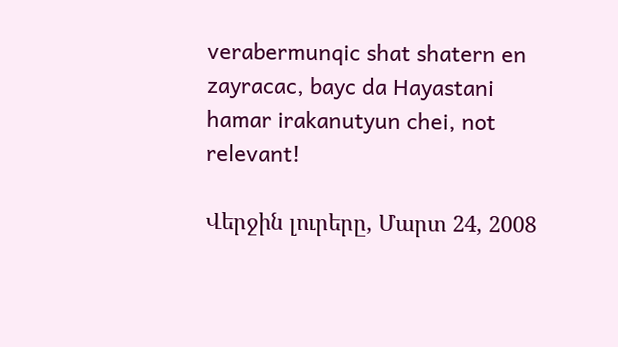verabermunqic shat shatern en zayracac, bayc da Hayastani hamar irakanutyun chei, not relevant!

Վերջին լուրերը, Մարտ 24, 2008